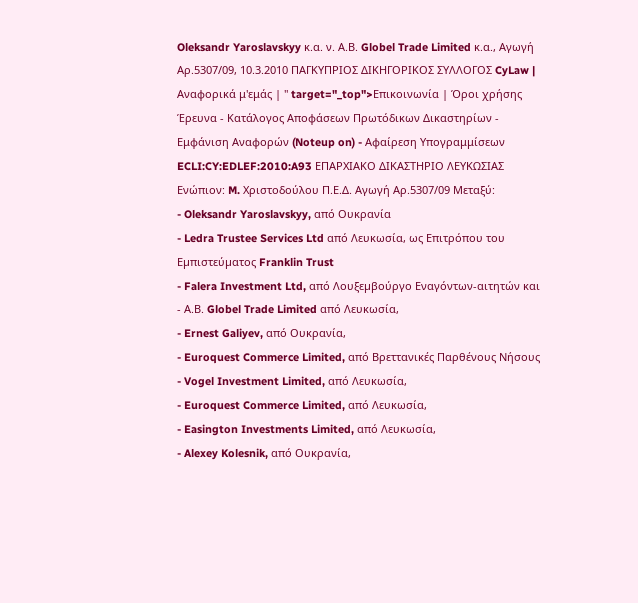Oleksandr Yaroslavskyy κ.α. ν. Α.Β. Globel Trade Limited κ.α., Αγωγή Αρ.5307/09, 10.3.2010 ΠΑΓΚΥΠΡΙΟΣ ΔΙΚΗΓΟΡΙΚΟΣ ΣΥΛΛΟΓΟΣ CyLaw | Αναφορικά μ'εμάς | " target="_top">Επικοινωνία | Όροι χρήσης Έρευνα - Κατάλογος Αποφάσεων Πρωτόδικων Δικαστηρίων - Εμφάνιση Αναφορών (Noteup on) - Αφαίρεση Υπογραμμίσεων ECLI:CY:EDLEF:2010:A93 ΕΠΑΡΧΙΑΚΟ ΔΙΚΑΣΤΗΡΙΟ ΛΕΥΚΩΣΙΑΣ Ενώπιον: M. Xριστοδούλου Π.Ε.Δ. Αγωγή Αρ.5307/09 Μεταξύ:
- Oleksandr Yaroslavskyy, από Ουκρανία
- Ledra Trustee Services Ltd από Λευκωσία, ως Επιτρόπου του Εµπιστεύµατος Franklin Trust
- Falera Investment Ltd, από Λουξεµβούργο Εναγόντων-αιτητών και
- Α.Β. Globel Trade Limited από Λευκωσία,
- Ernest Galiyev, από Ουκρανία,
- Euroquest Commerce Limited, από Βρεττανικές Παρθένους Νήσους
- Vogel Investment Limited, από Λευκωσία,
- Euroquest Commerce Limited, από Λευκωσία,
- Easington Investments Limited, από Λευκωσία,
- Alexey Kolesnik, από Ουκρανία,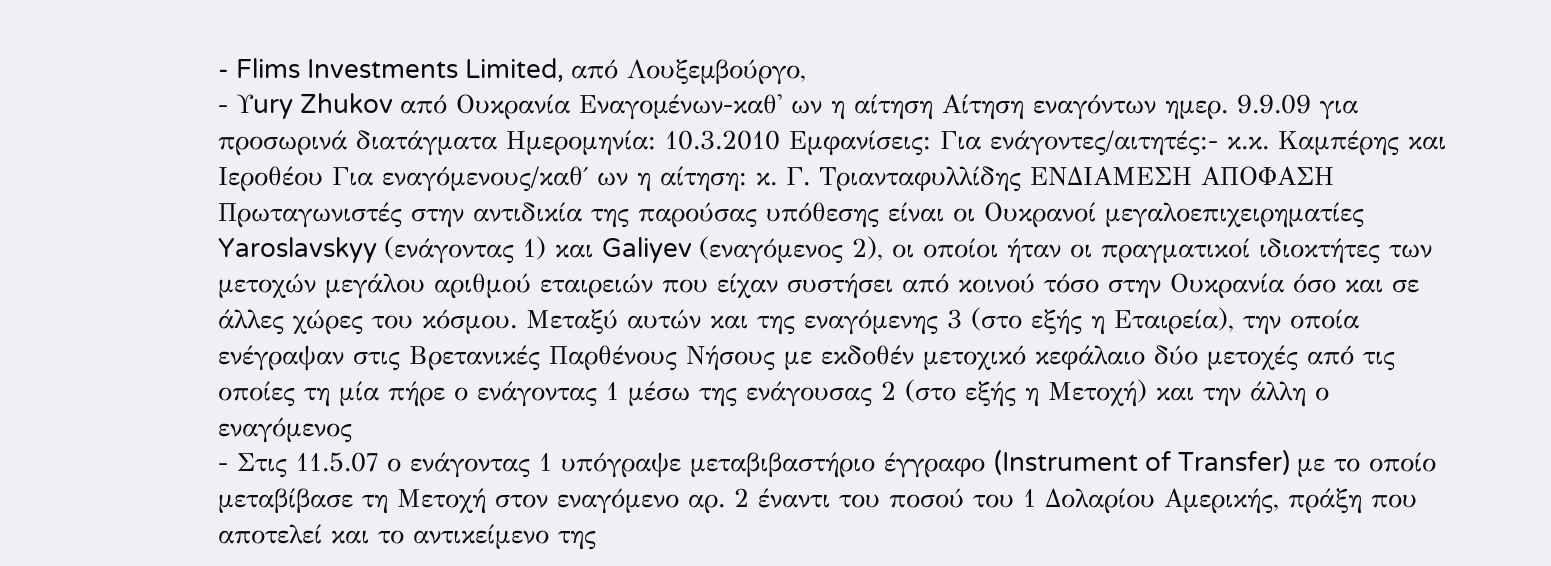- Flims Investments Limited, από Λουξεµβούργο,
- Υury Zhukov από Ουκρανία Εναγοµένων-καθ' ων η αίτηση Αίτηση εναγόντων ημερ. 9.9.09 για προσωρινά διατάγματα Ημερομηνία: 10.3.2010 Εμφανίσεις: Για ενάγοντες/αιτητές:- κ.κ. Καμπέρης και Ιεροθέου Για εναγόμενους/καθ΄ ων η αίτηση: κ. Γ. Τριανταφυλλίδης ΕΝΔΙΑΜΕΣΗ ΑΠΟΦΑΣΗ Πρωταγωνιστές στην αντιδικία της παρούσας υπόθεσης είναι οι Ουκρανοί μεγαλοεπιχειρηματίες Yaroslavskyy (ενάγοντας 1) και Galiyev (εναγόμενος 2), οι οποίοι ήταν οι πραγματικοί ιδιοκτήτες των μετοχών μεγάλου αριθμού εταιρειών που είχαν συστήσει από κοινού τόσο στην Ουκρανία όσο και σε άλλες χώρες του κόσμου. Μεταξύ αυτών και της εναγόμενης 3 (στο εξής η Εταιρεία), την οποία ενέγραψαν στις Βρετανικές Παρθένους Νήσους με εκδοθέν μετοχικό κεφάλαιο δύο μετοχές από τις οποίες τη μία πήρε ο ενάγοντας 1 μέσω της ενάγουσας 2 (στο εξής η Μετοχή) και την άλλη ο εναγόμενος
- Στις 11.5.07 ο ενάγοντας 1 υπόγραψε μεταβιβαστήριο έγγραφο (Instrument of Transfer) με το οποίο μεταβίβασε τη Μετοχή στον εναγόμενο αρ. 2 έναντι του ποσού του 1 Δολαρίου Αμερικής, πράξη που αποτελεί και το αντικείμενο της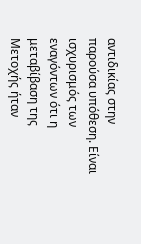αντιδικίας στην παρούσα υπόθεση. Είναι ισχυρισμός των εναγόντων ότι η μεταβίβαση της Μετοχής ήταν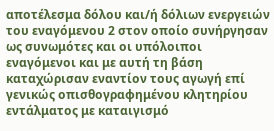αποτέλεσμα δόλου και/ή δόλιων ενεργειών του εναγόμενου 2 στον οποίο συνήργησαν ως συνωμότες και οι υπόλοιποι εναγόμενοι και με αυτή τη βάση καταχώρισαν εναντίον τους αγωγή επί γενικώς οπισθογραφημένου κλητηρίου εντάλματος με καταιγισμό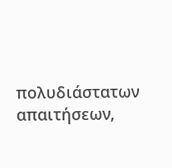πολυδιάστατων απαιτήσεων,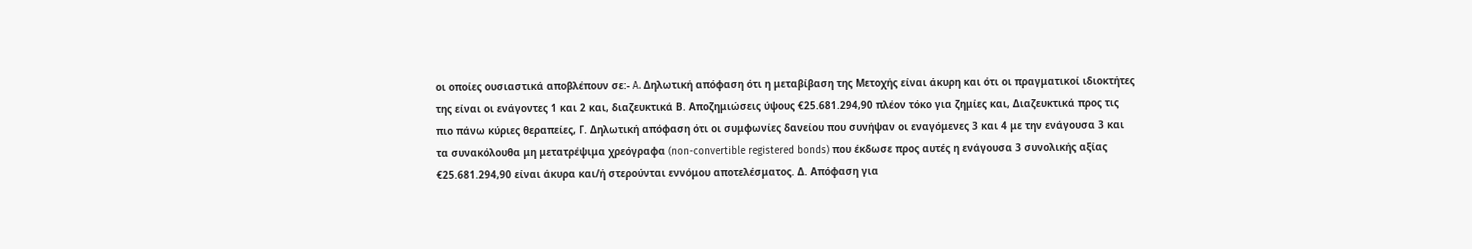οι οποίες ουσιαστικά αποβλέπουν σε:- A. Δηλωτική απόφαση ότι η μεταβίβαση της Μετοχής είναι άκυρη και ότι οι πραγματικοί ιδιοκτήτες της είναι οι ενάγοντες 1 και 2 και, διαζευκτικά Β. Αποζημιώσεις ύψους €25.681.294,90 πλέον τόκο για ζημίες και, Διαζευκτικά προς τις πιο πάνω κύριες θεραπείες, Γ. Δηλωτική απόφαση ότι οι συμφωνίες δανείου που συνήψαν οι εναγόμενες 3 και 4 με την ενάγουσα 3 και τα συνακόλουθα μη μετατρέψιμα χρεόγραφα (non-convertible registered bonds) που έκδωσε προς αυτές η ενάγουσα 3 συνολικής αξίας €25.681.294,90 είναι άκυρα και/ή στερούνται εννόμου αποτελέσματος. Δ. Απόφαση για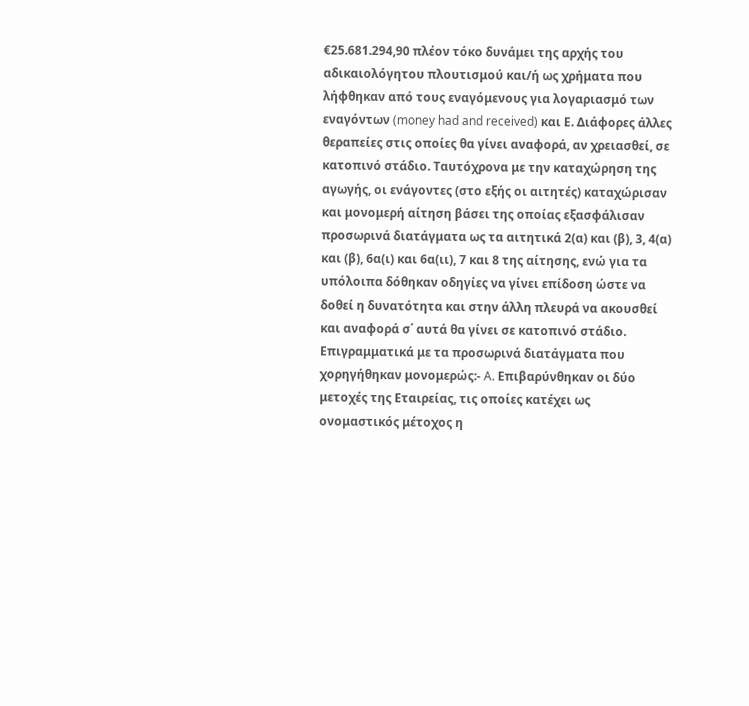€25.681.294,90 πλέον τόκο δυνάμει της αρχής του αδικαιολόγητου πλουτισμού και/ή ως χρήματα που λήφθηκαν από τους εναγόμενους για λογαριασμό των εναγόντων (money had and received) και Ε. Διάφορες άλλες θεραπείες στις οποίες θα γίνει αναφορά, αν χρειασθεί, σε κατοπινό στάδιο. Ταυτόχρονα με την καταχώρηση της αγωγής, οι ενάγοντες (στο εξής οι αιτητές) καταχώρισαν και μονομερή αίτηση βάσει της οποίας εξασφάλισαν προσωρινά διατάγματα ως τα αιτητικά 2(α) και (β), 3, 4(α) και (β), 6α(ι) και 6α(ιι), 7 και 8 της αίτησης, ενώ για τα υπόλοιπα δόθηκαν οδηγίες να γίνει επίδοση ώστε να δοθεί η δυνατότητα και στην άλλη πλευρά να ακουσθεί και αναφορά σ΄ αυτά θα γίνει σε κατοπινό στάδιο. Επιγραμματικά με τα προσωρινά διατάγματα που χορηγήθηκαν μονομερώς:- A. Eπιβαρύνθηκαν οι δύο μετοχές της Εταιρείας, τις οποίες κατέχει ως ονομαστικός μέτοχος η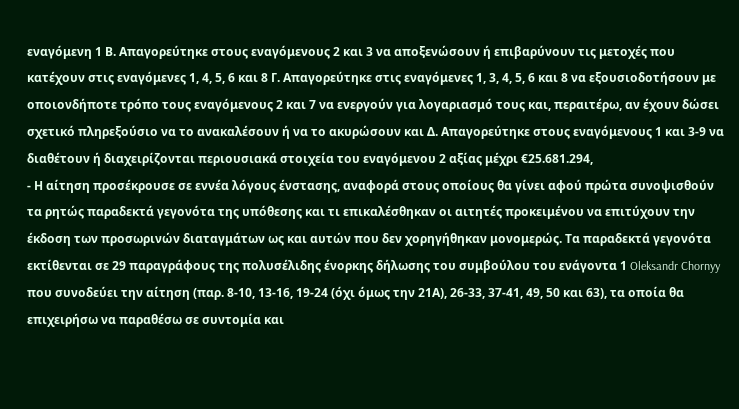εναγόμενη 1 Β. Απαγορεύτηκε στους εναγόμενους 2 και 3 να αποξενώσουν ή επιβαρύνουν τις μετοχές που κατέχουν στις εναγόμενες 1, 4, 5, 6 και 8 Γ. Απαγορεύτηκε στις εναγόμενες 1, 3, 4, 5, 6 και 8 να εξουσιοδοτήσουν με οποιονδήποτε τρόπο τους εναγόμενους 2 και 7 να ενεργούν για λογαριασμό τους και, περαιτέρω, αν έχουν δώσει σχετικό πληρεξούσιο να το ανακαλέσουν ή να το ακυρώσουν και Δ. Απαγορεύτηκε στους εναγόμενους 1 και 3-9 να διαθέτουν ή διαχειρίζονται περιουσιακά στοιχεία του εναγόμενου 2 αξίας μέχρι €25.681.294,
- Η αίτηση προσέκρουσε σε εννέα λόγους ένστασης, αναφορά στους οποίους θα γίνει αφού πρώτα συνοψισθούν τα ρητώς παραδεκτά γεγονότα της υπόθεσης και τι επικαλέσθηκαν οι αιτητές προκειμένου να επιτύχουν την έκδοση των προσωρινών διαταγμάτων ως και αυτών που δεν χορηγήθηκαν μονομερώς. Τα παραδεκτά γεγονότα εκτίθενται σε 29 παραγράφους της πολυσέλιδης ένορκης δήλωσης του συμβούλου του ενάγοντα 1 Oleksandr Chornyy που συνοδεύει την αίτηση (παρ. 8-10, 13-16, 19-24 (όχι όμως την 21Α), 26-33, 37-41, 49, 50 και 63), τα οποία θα επιχειρήσω να παραθέσω σε συντομία και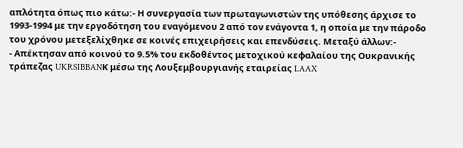απλότητα όπως πιο κάτω:- Η συνεργασία των πρωταγωνιστών της υπόθεσης άρχισε το 1993-1994 με την εργοδότηση του εναγόμενου 2 από τον ενάγοντα 1, η οποία με την πάροδο του χρόνου μετεξελίχθηκε σε κοινές επιχειρήσεις και επενδύσεις. Μεταξύ άλλων:-
- Απέκτησαν από κοινού το 9.5% του εκδοθέντος μετοχικού κεφαλαίου της Ουκρανικής τράπεζας UKRSIBBANΚ μέσω της Λουξεμβουργιανής εταιρείας LAAX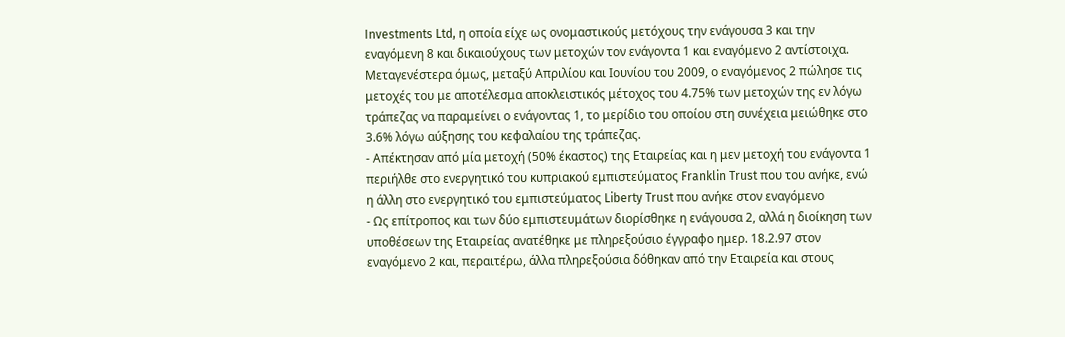Investments Ltd, η οποία είχε ως ονομαστικούς μετόχους την ενάγουσα 3 και την εναγόμενη 8 και δικαιούχους των μετοχών τον ενάγοντα 1 και εναγόμενο 2 αντίστοιχα. Μεταγενέστερα όμως, μεταξύ Απριλίου και Ιουνίου του 2009, ο εναγόμενος 2 πώλησε τις μετοχές του με αποτέλεσμα αποκλειστικός μέτοχος του 4.75% των μετοχών της εν λόγω τράπεζας να παραμείνει ο ενάγοντας 1, το μερίδιο του οποίου στη συνέχεια μειώθηκε στο 3.6% λόγω αύξησης του κεφαλαίου της τράπεζας.
- Απέκτησαν από μία μετοχή (50% έκαστος) της Εταιρείας και η μεν μετοχή του ενάγοντα 1 περιήλθε στο ενεργητικό του κυπριακού εμπιστεύματος Franklin Trust που του ανήκε, ενώ η άλλη στο ενεργητικό του εμπιστεύματος Liberty Trust που ανήκε στον εναγόμενο
- Ως επίτροπος και των δύο εμπιστευμάτων διορίσθηκε η ενάγουσα 2, αλλά η διοίκηση των υποθέσεων της Εταιρείας ανατέθηκε με πληρεξούσιο έγγραφο ημερ. 18.2.97 στον εναγόμενο 2 και, περαιτέρω, άλλα πληρεξούσια δόθηκαν από την Εταιρεία και στους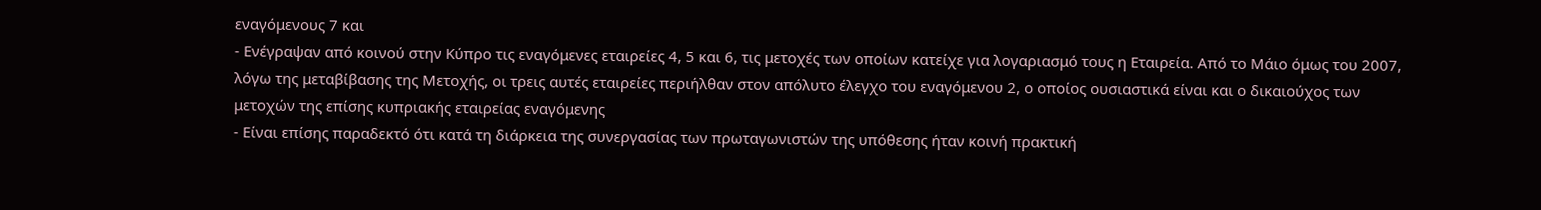εναγόμενους 7 και
- Ενέγραψαν από κοινού στην Κύπρο τις εναγόμενες εταιρείες 4, 5 και 6, τις μετοχές των οποίων κατείχε για λογαριασμό τους η Εταιρεία. Από το Μάιο όμως του 2007, λόγω της μεταβίβασης της Μετοχής, οι τρεις αυτές εταιρείες περιήλθαν στον απόλυτο έλεγχο του εναγόμενου 2, ο οποίος ουσιαστικά είναι και ο δικαιούχος των μετοχών της επίσης κυπριακής εταιρείας εναγόμενης
- Είναι επίσης παραδεκτό ότι κατά τη διάρκεια της συνεργασίας των πρωταγωνιστών της υπόθεσης ήταν κοινή πρακτική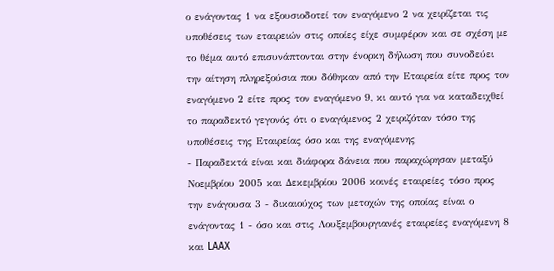ο ενάγοντας 1 να εξουσιοδοτεί τον εναγόμενο 2 να χειρίζεται τις υποθέσεις των εταιρειών στις οποίες είχε συμφέρον και σε σχέση με το θέμα αυτό επισυνάπτονται στην ένορκη δήλωση που συνοδεύει την αίτηση πληρεξούσια που δόθηκαν από την Εταιρεία είτε προς τον εναγόμενο 2 είτε προς τον εναγόμενο 9, κι αυτό για να καταδειχθεί το παραδεκτό γεγονός ότι ο εναγόμενος 2 χειριζόταν τόσο της υποθέσεις της Εταιρείας όσο και της εναγόμενης
- Παραδεκτά είναι και διάφορα δάνεια που παραχώρησαν μεταξύ Νοεμβρίου 2005 και Δεκεμβρίου 2006 κοινές εταιρείες τόσο προς την ενάγουσα 3 - δικαιούχος των μετοχών της οποίας είναι ο ενάγοντας 1 - όσο και στις Λουξεμβουργιανές εταιρείες εναγόμενη 8 και LAAX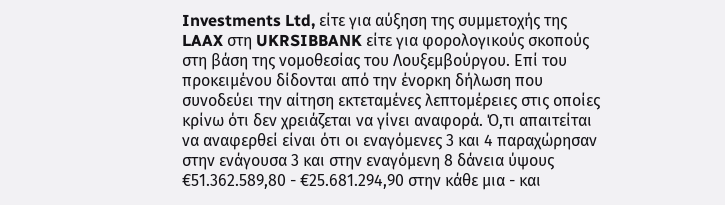Investments Ltd, είτε για αύξηση της συμμετοχής της LAAX στη UKRSIBBANK είτε για φορολογικούς σκοπούς στη βάση της νομοθεσίας του Λουξεμβούργου. Επί του προκειμένου δίδονται από την ένορκη δήλωση που συνοδεύει την αίτηση εκτεταμένες λεπτομέρειες στις οποίες κρίνω ότι δεν χρειάζεται να γίνει αναφορά. Ό,τι απαιτείται να αναφερθεί είναι ότι οι εναγόμενες 3 και 4 παραχώρησαν στην ενάγουσα 3 και στην εναγόμενη 8 δάνεια ύψους €51.362.589,80 - €25.681.294,90 στην κάθε μια - και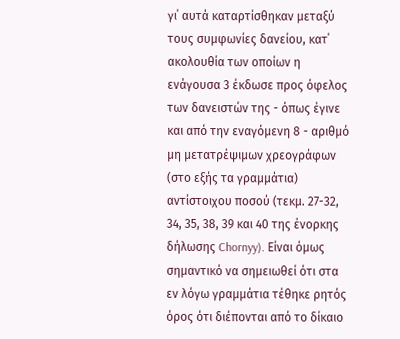γι΄ αυτά καταρτίσθηκαν μεταξύ τους συμφωνίες δανείου, κατ΄ ακολουθία των οποίων η ενάγουσα 3 έκδωσε προς όφελος των δανειστών της - όπως έγινε και από την εναγόμενη 8 - αριθμό μη μετατρέψιμων χρεογράφων (στο εξής τα γραμμάτια) αντίστοιχου ποσού (τεκμ. 27-32, 34, 35, 38, 39 και 40 της ένορκης δήλωσης Chornyy). Είναι όμως σημαντικό να σημειωθεί ότι στα εν λόγω γραμμάτια τέθηκε ρητός όρος ότι διέπονται από το δίκαιο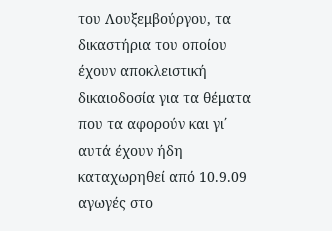του Λουξεμβούργου, τα δικαστήρια του οποίου έχουν αποκλειστική δικαιοδοσία για τα θέματα που τα αφορούν και γι΄ αυτά έχουν ήδη καταχωρηθεί από 10.9.09 αγωγές στο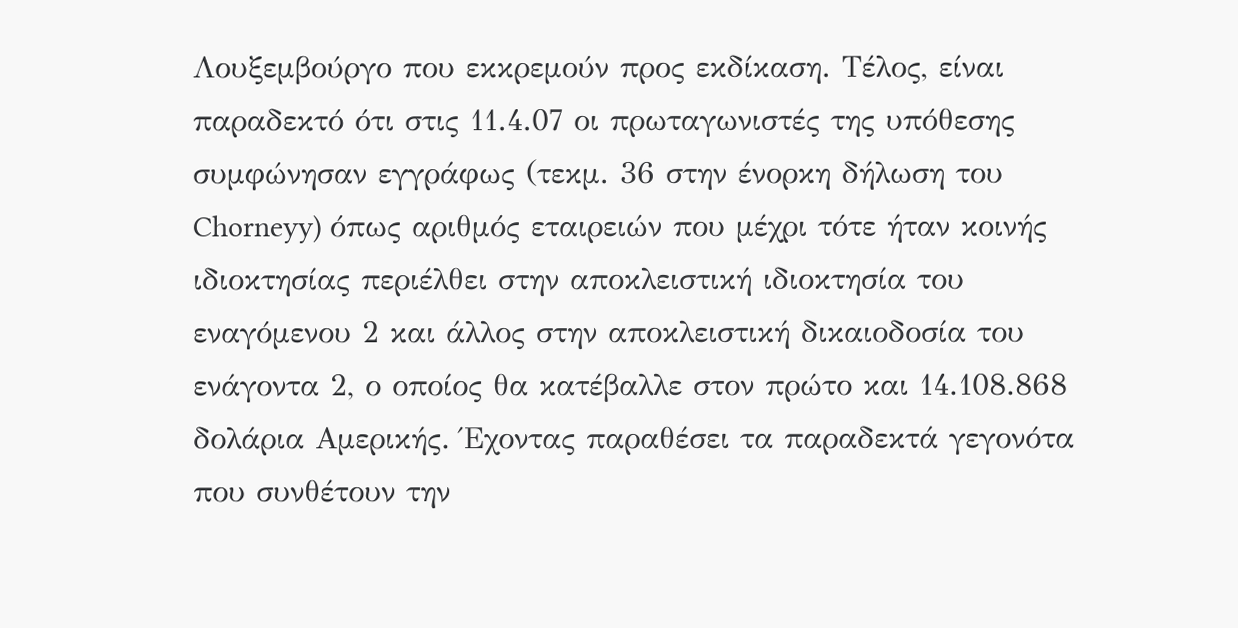Λουξεμβούργο που εκκρεμούν προς εκδίκαση. Τέλος, είναι παραδεκτό ότι στις 11.4.07 οι πρωταγωνιστές της υπόθεσης συμφώνησαν εγγράφως (τεκμ. 36 στην ένορκη δήλωση του Chorneyy) όπως αριθμός εταιρειών που μέχρι τότε ήταν κοινής ιδιοκτησίας περιέλθει στην αποκλειστική ιδιοκτησία του εναγόμενου 2 και άλλος στην αποκλειστική δικαιοδοσία του ενάγοντα 2, ο οποίος θα κατέβαλλε στον πρώτο και 14.108.868 δολάρια Αμερικής. Έχοντας παραθέσει τα παραδεκτά γεγονότα που συνθέτουν την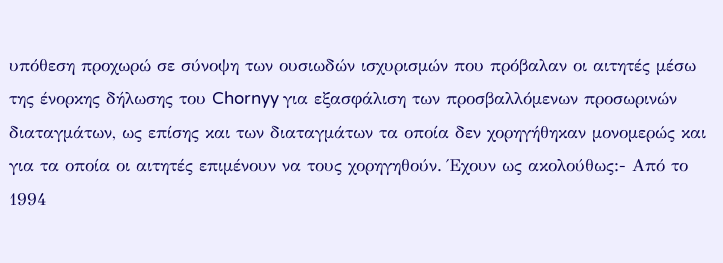υπόθεση προχωρώ σε σύνοψη των ουσιωδών ισχυρισμών που πρόβαλαν οι αιτητές μέσω της ένορκης δήλωσης του Chornyy για εξασφάλιση των προσβαλλόμενων προσωρινών διαταγμάτων, ως επίσης και των διαταγμάτων τα οποία δεν χορηγήθηκαν μονομερώς και για τα οποία οι αιτητές επιμένουν να τους χορηγηθούν. Έχουν ως ακολούθως:- Από το 1994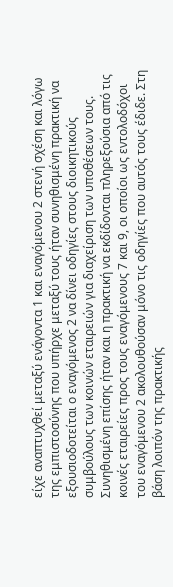είχε αναπτυχθεί μεταξύ ενάγοντα 1 και εναγόμενου 2 στενή σχέση και λόγω της εμπιστοσύνης που υπήρχε μεταξύ τους ήταν συνηθισμένη πρακτική να εξουσιοδοτείται ο εναγόμενος 2 να δίνει οδηγίες στους διοικητικούς συμβούλους των κοινών εταιρειών για διαχείριση των υποθέσεων τους. Συνηθισμένη επίσης ήταν και η πρακτική να εκδίδονται πληρεξούσια από τις κοινές εταιρείες προς τους εναγόμενους 7 και 9, οι οποίοι ως εντολοδόχοι του εναγόμενου 2 ακολουθούσαν μόνο τις οδηγίες που αυτός τους έδιδε. Στη βάση λοιπόν της πρακτικής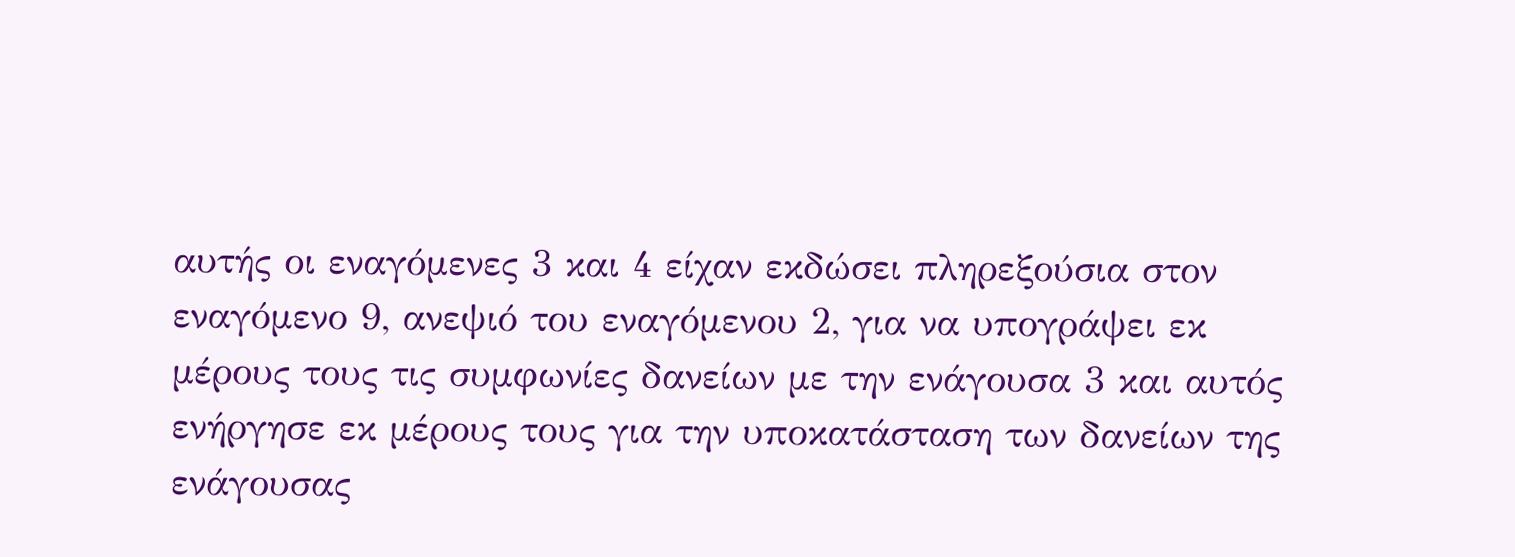αυτής οι εναγόμενες 3 και 4 είχαν εκδώσει πληρεξούσια στον εναγόμενο 9, ανεψιό του εναγόμενου 2, για να υπογράψει εκ μέρους τους τις συμφωνίες δανείων με την ενάγουσα 3 και αυτός ενήργησε εκ μέρους τους για την υποκατάσταση των δανείων της ενάγουσας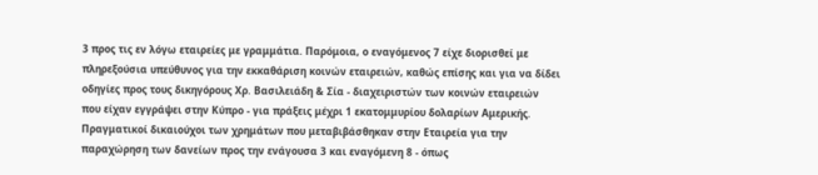3 προς τις εν λόγω εταιρείες με γραμμάτια. Παρόμοια, ο εναγόμενος 7 είχε διορισθεί με πληρεξούσια υπεύθυνος για την εκκαθάριση κοινών εταιρειών, καθώς επίσης και για να δίδει οδηγίες προς τους δικηγόρους Χρ. Βασιλειάδη & Σία - διαχειριστών των κοινών εταιρειών που είχαν εγγράψει στην Κύπρο - για πράξεις μέχρι 1 εκατομμυρίου δολαρίων Αμερικής. Πραγματικοί δικαιούχοι των χρημάτων που μεταβιβάσθηκαν στην Εταιρεία για την παραχώρηση των δανείων προς την ενάγουσα 3 και εναγόμενη 8 - όπως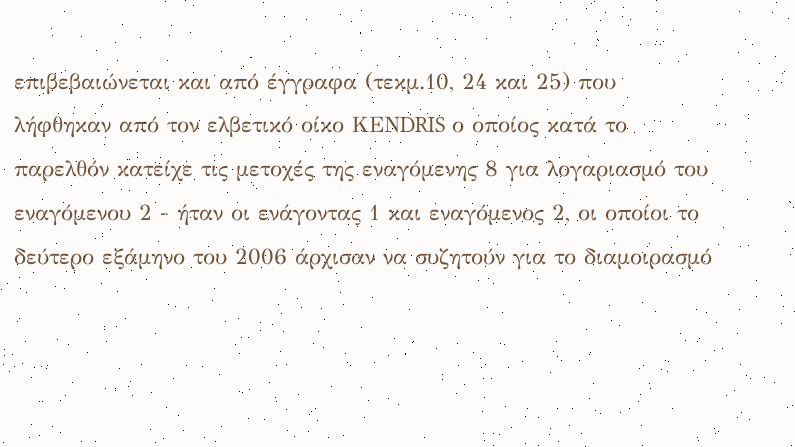επιβεβαιώνεται και από έγγραφα (τεκμ.10, 24 και 25) που λήφθηκαν από τον ελβετικό οίκο KEΝDRIS ο οποίος κατά το παρελθόν κατείχε τις μετοχές της εναγόμενης 8 για λογαριασμό του εναγόμενου 2 - ήταν οι ενάγοντας 1 και εναγόμενος 2, οι οποίοι το δεύτερο εξάμηνο του 2006 άρχισαν να συζητούν για το διαμοιρασμό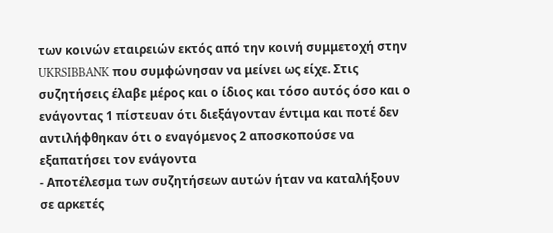των κοινών εταιρειών εκτός από την κοινή συμμετοχή στην UKRSIBBANK που συμφώνησαν να μείνει ως είχε. Στις συζητήσεις έλαβε μέρος και ο ίδιος και τόσο αυτός όσο και ο ενάγοντας 1 πίστευαν ότι διεξάγονταν έντιμα και ποτέ δεν αντιλήφθηκαν ότι ο εναγόμενος 2 αποσκοπούσε να εξαπατήσει τον ενάγοντα
- Αποτέλεσμα των συζητήσεων αυτών ήταν να καταλήξουν σε αρκετές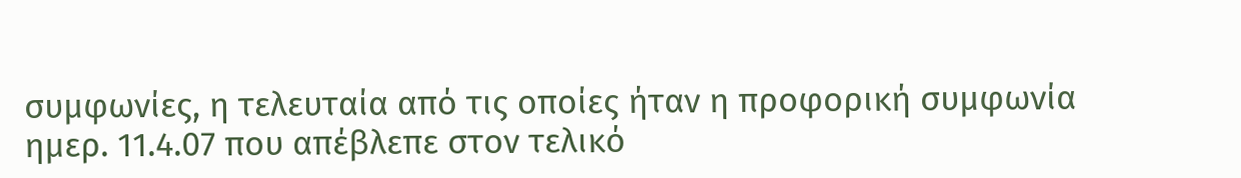συμφωνίες, η τελευταία από τις οποίες ήταν η προφορική συμφωνία ημερ. 11.4.07 που απέβλεπε στον τελικό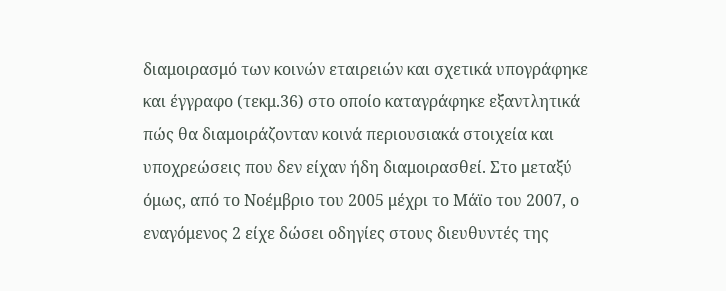διαμοιρασμό των κοινών εταιρειών και σχετικά υπογράφηκε και έγγραφο (τεκμ.36) στο οποίο καταγράφηκε εξαντλητικά πώς θα διαμοιράζονταν κοινά περιουσιακά στοιχεία και υποχρεώσεις που δεν είχαν ήδη διαμοιρασθεί. Στο μεταξύ όμως, από το Νοέμβριο του 2005 μέχρι το Μάϊο του 2007, ο εναγόμενος 2 είχε δώσει οδηγίες στους διευθυντές της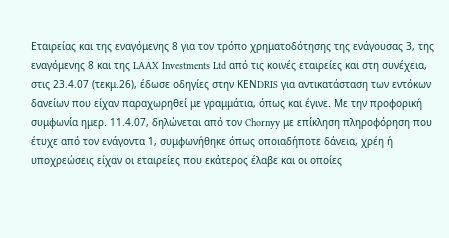Εταιρείας και της εναγόμενης 8 για τον τρόπο χρηματοδότησης της ενάγουσας 3, της εναγόμενης 8 και της LAAX Investments Ltd από τις κοινές εταιρείες και στη συνέχεια, στις 23.4.07 (τεκμ.26), έδωσε οδηγίες στην KEΝDRIS για αντικατάσταση των εντόκων δανείων που είχαν παραχωρηθεί με γραμμάτια, όπως και έγινε. Με την προφορική συμφωνία ημερ. 11.4.07, δηλώνεται από τον Chornyy με επίκληση πληροφόρηση που έτυχε από τον ενάγοντα 1, συμφωνήθηκε όπως οποιαδήποτε δάνεια, χρέη ή υποχρεώσεις είχαν οι εταιρείες που εκάτερος έλαβε και οι οποίες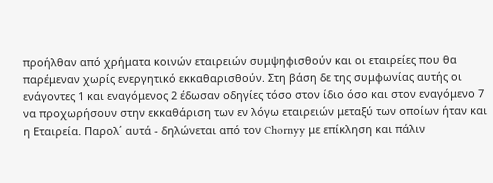προήλθαν από χρήματα κοινών εταιρειών συμψηφισθούν και οι εταιρείες που θα παρέμεναν χωρίς ενεργητικό εκκαθαρισθούν. Στη βάση δε της συμφωνίας αυτής οι ενάγοντες 1 και εναγόμενος 2 έδωσαν οδηγίες τόσο στον ίδιο όσο και στον εναγόμενο 7 να προχωρήσουν στην εκκαθάριση των εν λόγω εταιρειών μεταξύ των οποίων ήταν και η Εταιρεία. Παρολ΄ αυτά - δηλώνεται από τον Chornyy με επίκληση και πάλιν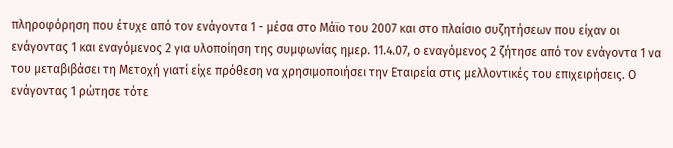πληροφόρηση που έτυχε από τον ενάγοντα 1 - μέσα στο Μάϊο του 2007 και στο πλαίσιο συζητήσεων που είχαν οι ενάγοντας 1 και εναγόμενος 2 για υλοποίηση της συμφωνίας ημερ. 11.4.07, ο εναγόμενος 2 ζήτησε από τον ενάγοντα 1 να του μεταβιβάσει τη Μετοχή γιατί είχε πρόθεση να χρησιμοποιήσει την Εταιρεία στις μελλοντικές του επιχειρήσεις. Ο ενάγοντας 1 ρώτησε τότε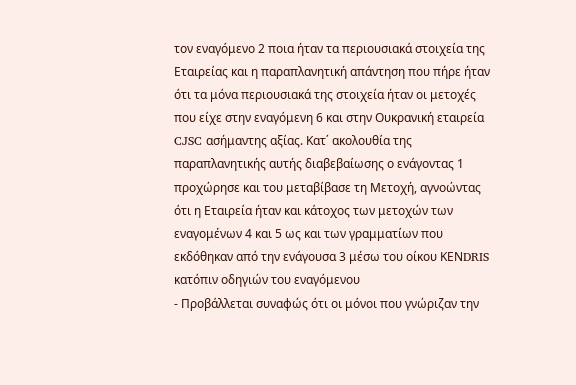τον εναγόμενο 2 ποια ήταν τα περιουσιακά στοιχεία της Εταιρείας και η παραπλανητική απάντηση που πήρε ήταν ότι τα μόνα περιουσιακά της στοιχεία ήταν οι μετοχές που είχε στην εναγόμενη 6 και στην Ουκρανική εταιρεία CJSC ασήμαντης αξίας. Κατ΄ ακολουθία της παραπλανητικής αυτής διαβεβαίωσης ο ενάγοντας 1 προχώρησε και του μεταβίβασε τη Μετοχή, αγνοώντας ότι η Εταιρεία ήταν και κάτοχος των μετοχών των εναγομένων 4 και 5 ως και των γραμματίων που εκδόθηκαν από την ενάγουσα 3 μέσω του οίκου KEΝDRIS κατόπιν οδηγιών του εναγόμενου
- Προβάλλεται συναφώς ότι οι μόνοι που γνώριζαν την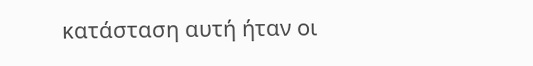κατάσταση αυτή ήταν οι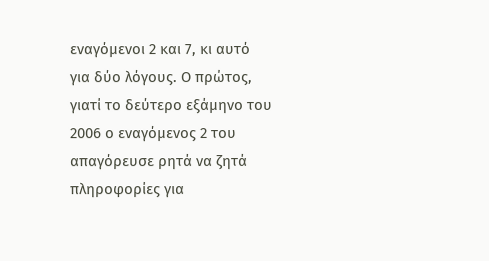εναγόμενοι 2 και 7, κι αυτό για δύο λόγους. Ο πρώτος, γιατί το δεύτερο εξάμηνο του 2006 ο εναγόμενος 2 του απαγόρευσε ρητά να ζητά πληροφορίες για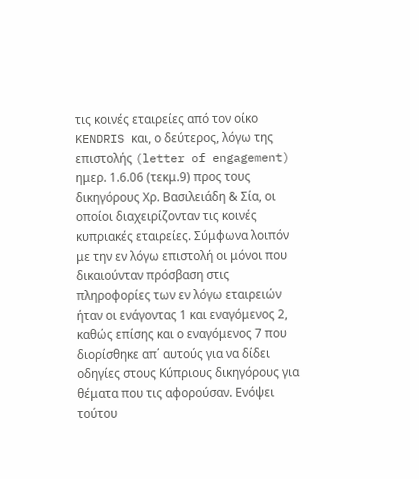τις κοινές εταιρείες από τον οίκο KENDRIS και, ο δεύτερος, λόγω της επιστολής (letter of engagement) ημερ. 1.6.06 (τεκμ.9) προς τους δικηγόρους Χρ. Βασιλειάδη & Σία, οι οποίοι διαχειρίζονταν τις κοινές κυπριακές εταιρείες. Σύμφωνα λοιπόν με την εν λόγω επιστολή οι μόνοι που δικαιούνταν πρόσβαση στις πληροφορίες των εν λόγω εταιρειών ήταν οι ενάγοντας 1 και εναγόμενος 2, καθώς επίσης και ο εναγόμενος 7 που διορίσθηκε απ΄ αυτούς για να δίδει οδηγίες στους Κύπριους δικηγόρους για θέματα που τις αφορούσαν. Ενόψει τούτου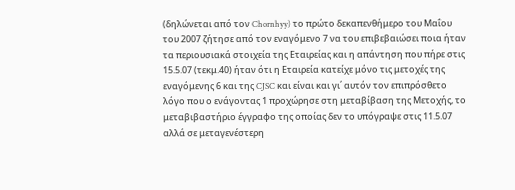(δηλώνεται από τον Chornhyy) το πρώτο δεκαπενθήμερο του Μαΐου του 2007 ζήτησε από τον εναγόμενο 7 να του επιβεβαιώσει ποια ήταν τα περιουσιακά στοιχεία της Εταιρείας και η απάντηση που πήρε στις 15.5.07 (τεκμ.40) ήταν ότι η Εταιρεία κατείχε μόνο τις μετοχές της εναγόμενης 6 και της CJSC και είναι και γι΄ αυτόν τον επιπρόσθετο λόγο που ο ενάγοντας 1 προχώρησε στη μεταβίβαση της Μετοχής, το μεταβιβαστήριο έγγραφο της οποίας δεν το υπόγραψε στις 11.5.07 αλλά σε μεταγενέστερη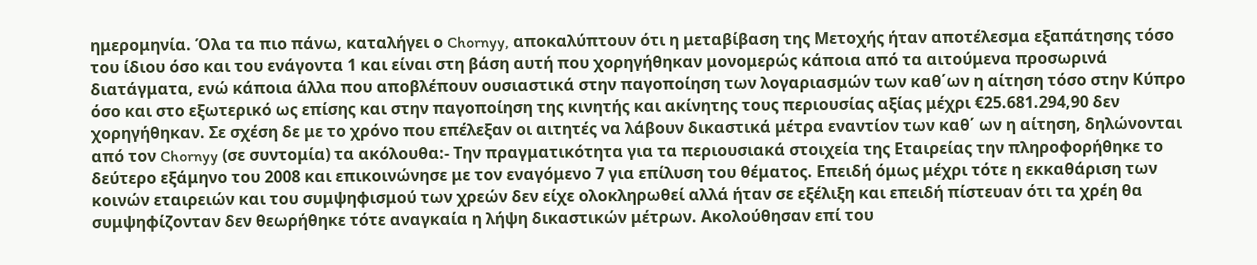ημερομηνία. Όλα τα πιο πάνω, καταλήγει ο Chornyy, αποκαλύπτουν ότι η μεταβίβαση της Μετοχής ήταν αποτέλεσμα εξαπάτησης τόσο του ίδιου όσο και του ενάγοντα 1 και είναι στη βάση αυτή που χορηγήθηκαν μονομερώς κάποια από τα αιτούμενα προσωρινά διατάγματα, ενώ κάποια άλλα που αποβλέπουν ουσιαστικά στην παγοποίηση των λογαριασμών των καθ΄ων η αίτηση τόσο στην Κύπρο όσο και στο εξωτερικό ως επίσης και στην παγοποίηση της κινητής και ακίνητης τους περιουσίας αξίας μέχρι €25.681.294,90 δεν χορηγήθηκαν. Σε σχέση δε με το χρόνο που επέλεξαν οι αιτητές να λάβουν δικαστικά μέτρα εναντίον των καθ΄ ων η αίτηση, δηλώνονται από τον Chornyy (σε συντομία) τα ακόλουθα:- Την πραγματικότητα για τα περιουσιακά στοιχεία της Εταιρείας την πληροφορήθηκε το δεύτερο εξάμηνο του 2008 και επικοινώνησε με τον εναγόμενο 7 για επίλυση του θέματος. Επειδή όμως μέχρι τότε η εκκαθάριση των κοινών εταιρειών και του συμψηφισμού των χρεών δεν είχε ολοκληρωθεί αλλά ήταν σε εξέλιξη και επειδή πίστευαν ότι τα χρέη θα συμψηφίζονταν δεν θεωρήθηκε τότε αναγκαία η λήψη δικαστικών μέτρων. Ακολούθησαν επί του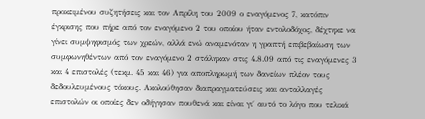προκειμένου συζητήσεις και τον Απρίλη του 2009 ο εναγόμενος 7, κατόπιν έγκρισης που πήρε από τον εναγόμενο 2 του οποίου ήταν εντολοδόχος, δέχτηκε να γίνει συμψηφισμός των χρεών, αλλά ενώ αναμενόταν η γραπτή επιβεβαίωση των συμφωνηθέντων από τον εναγόμενο 2 στάληκαν στις 4.8.09 από τις εναγόμενες 3 και 4 επιστολές (τεκμ. 45 και 46) για αποπληρωμή των δανείων πλέον τους δεδουλευμένους τόκους. Ακολούθησαν διαπραγματεύσεις και ανταλλαγές επιστολών οι οποίες δεν οδήγησαν πουθενά και είναι γι΄ αυτό το λόγο που τελικά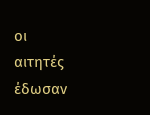οι αιτητές έδωσαν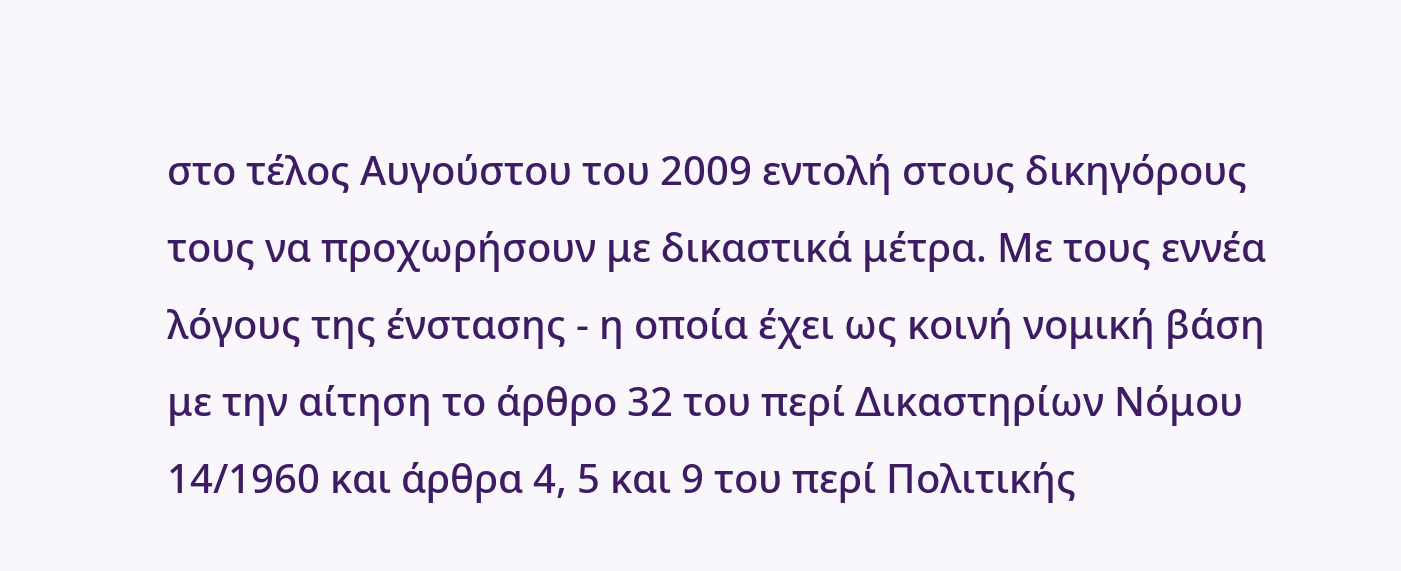στο τέλος Αυγούστου του 2009 εντολή στους δικηγόρους τους να προχωρήσουν με δικαστικά μέτρα. Με τους εννέα λόγους της ένστασης - η οποία έχει ως κοινή νομική βάση με την αίτηση το άρθρο 32 του περί Δικαστηρίων Νόμου 14/1960 και άρθρα 4, 5 και 9 του περί Πολιτικής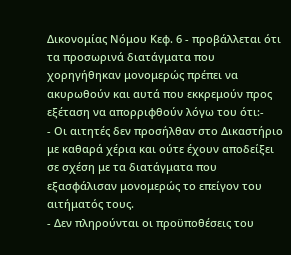Δικονομίας Νόμου Κεφ. 6 - προβάλλεται ότι τα προσωρινά διατάγματα που χορηγήθηκαν μονομερώς πρέπει να ακυρωθούν και αυτά που εκκρεμούν προς εξέταση να απορριφθούν λόγω του ότι:-
- Οι αιτητές δεν προσήλθαν στο Δικαστήριο με καθαρά χέρια και ούτε έχουν αποδείξει σε σχέση με τα διατάγματα που εξασφάλισαν μονομερώς το επείγον του αιτήματός τους.
- Δεν πληρούνται οι προϋποθέσεις του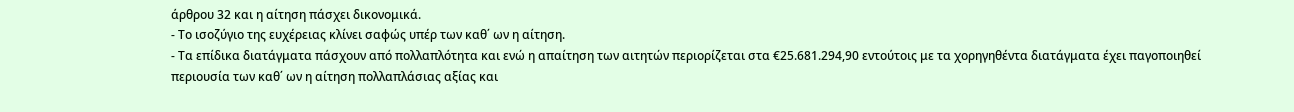άρθρου 32 και η αίτηση πάσχει δικονομικά.
- Το ισοζύγιο της ευχέρειας κλίνει σαφώς υπέρ των καθ΄ ων η αίτηση.
- Τα επίδικα διατάγματα πάσχουν από πολλαπλότητα και ενώ η απαίτηση των αιτητών περιορίζεται στα €25.681.294,90 εντούτοις με τα χορηγηθέντα διατάγματα έχει παγοποιηθεί περιουσία των καθ΄ ων η αίτηση πολλαπλάσιας αξίας και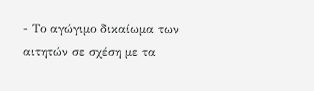- Το αγώγιμο δικαίωμα των αιτητών σε σχέση με τα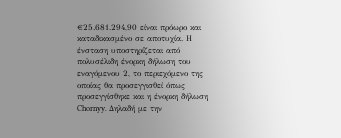€25.681.294,90 είναι πρόωρο και καταδικασμένο σε αποτυχία. Η ένσταση υποστηρίζεται από πολυσέλιδη ένορκη δήλωση του εναγόμενου 2, το περιεχόμενο της οποίας θα προσεγγισθεί όπως προσεγγίσθηκε και η ένορκη δήλωση Chornyy. Δηλαδή με την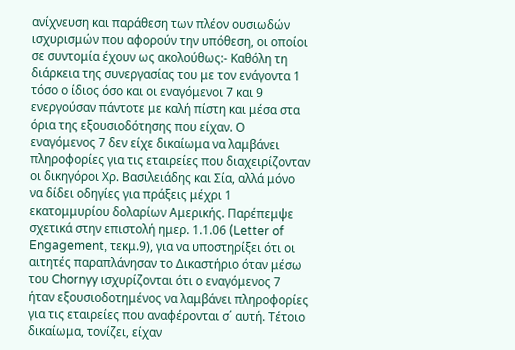ανίχνευση και παράθεση των πλέον ουσιωδών ισχυρισμών που αφορούν την υπόθεση, οι οποίοι σε συντομία έχουν ως ακολούθως:- Καθόλη τη διάρκεια της συνεργασίας του με τον ενάγοντα 1 τόσο ο ίδιος όσο και οι εναγόμενοι 7 και 9 ενεργούσαν πάντοτε με καλή πίστη και μέσα στα όρια της εξουσιοδότησης που είχαν. Ο εναγόμενος 7 δεν είχε δικαίωμα να λαμβάνει πληροφορίες για τις εταιρείες που διαχειρίζονταν οι δικηγόροι Χρ. Βασιλειάδης και Σία, αλλά μόνο να δίδει οδηγίες για πράξεις μέχρι 1 εκατομμυρίου δολαρίων Αμερικής. Παρέπεμψε σχετικά στην επιστολή ημερ. 1.1.06 (Letter of Engagement, τεκμ.9), για να υποστηρίξει ότι οι αιτητές παραπλάνησαν το Δικαστήριο όταν μέσω του Chornyy ισχυρίζονται ότι ο εναγόμενος 7 ήταν εξουσιοδοτημένος να λαμβάνει πληροφορίες για τις εταιρείες που αναφέρονται σ΄ αυτή. Τέτοιο δικαίωμα, τονίζει, είχαν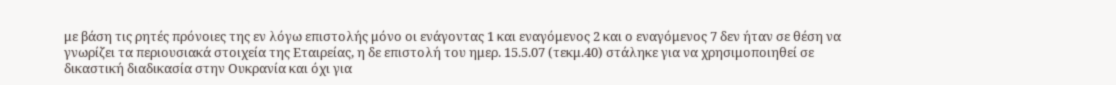με βάση τις ρητές πρόνοιες της εν λόγω επιστολής μόνο οι ενάγοντας 1 και εναγόμενος 2 και ο εναγόμενος 7 δεν ήταν σε θέση να γνωρίζει τα περιουσιακά στοιχεία της Εταιρείας, η δε επιστολή του ημερ. 15.5.07 (τεκμ.40) στάληκε για να χρησιμοποιηθεί σε δικαστική διαδικασία στην Ουκρανία και όχι για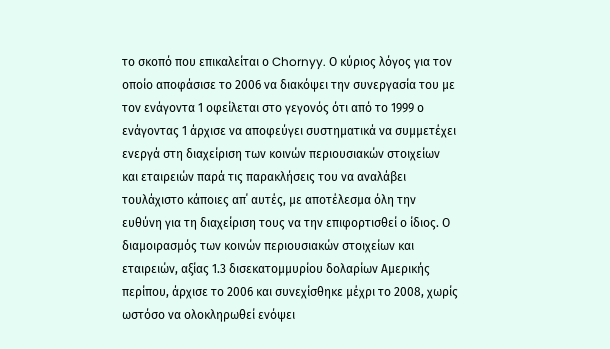το σκοπό που επικαλείται ο Chornyy. Ο κύριος λόγος για τον οποίο αποφάσισε το 2006 να διακόψει την συνεργασία του με τον ενάγοντα 1 οφείλεται στο γεγονός ότι από το 1999 ο ενάγοντας 1 άρχισε να αποφεύγει συστηματικά να συμμετέχει ενεργά στη διαχείριση των κοινών περιουσιακών στοιχείων και εταιρειών παρά τις παρακλήσεις του να αναλάβει τουλάχιστο κάποιες απ΄ αυτές, με αποτέλεσμα όλη την ευθύνη για τη διαχείριση τους να την επιφορτισθεί ο ίδιος. Ο διαμοιρασμός των κοινών περιουσιακών στοιχείων και εταιρειών, αξίας 1.3 δισεκατομμυρίου δολαρίων Αμερικής περίπου, άρχισε το 2006 και συνεχίσθηκε μέχρι το 2008, χωρίς ωστόσο να ολοκληρωθεί ενόψει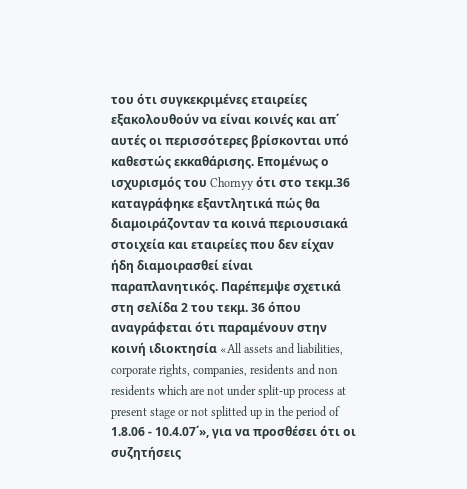του ότι συγκεκριμένες εταιρείες εξακολουθούν να είναι κοινές και απ΄ αυτές οι περισσότερες βρίσκονται υπό καθεστώς εκκαθάρισης. Επομένως ο ισχυρισμός του Chornyy ότι στο τεκμ.36 καταγράφηκε εξαντλητικά πώς θα διαμοιράζονταν τα κοινά περιουσιακά στοιχεία και εταιρείες που δεν είχαν ήδη διαμοιρασθεί είναι παραπλανητικός. Παρέπεμψε σχετικά στη σελίδα 2 του τεκμ. 36 όπου αναγράφεται ότι παραμένουν στην κοινή ιδιοκτησία «All assets and liabilities, corporate rights, companies, residents and non residents which are not under split-up process at present stage or not splitted up in the period of 1.8.06 - 10.4.07΄», για να προσθέσει ότι οι συζητήσεις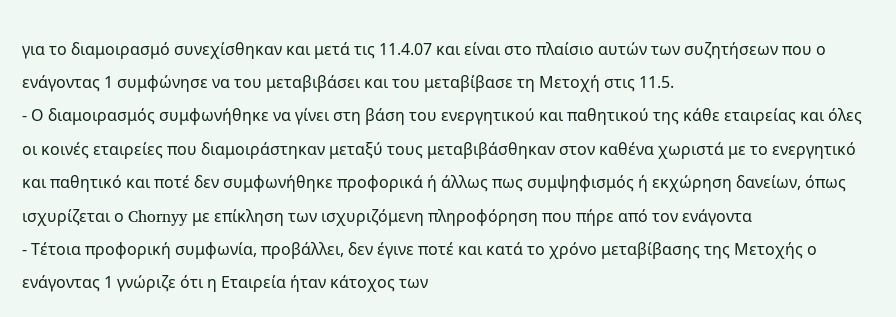για το διαμοιρασμό συνεχίσθηκαν και μετά τις 11.4.07 και είναι στο πλαίσιο αυτών των συζητήσεων που ο ενάγοντας 1 συμφώνησε να του μεταβιβάσει και του μεταβίβασε τη Μετοχή στις 11.5.
- Ο διαμοιρασμός συμφωνήθηκε να γίνει στη βάση του ενεργητικού και παθητικού της κάθε εταιρείας και όλες οι κοινές εταιρείες που διαμοιράστηκαν μεταξύ τους μεταβιβάσθηκαν στον καθένα χωριστά με το ενεργητικό και παθητικό και ποτέ δεν συμφωνήθηκε προφορικά ή άλλως πως συμψηφισμός ή εκχώρηση δανείων, όπως ισχυρίζεται ο Chornyy με επίκληση των ισχυριζόμενη πληροφόρηση που πήρε από τον ενάγοντα
- Τέτοια προφορική συμφωνία, προβάλλει, δεν έγινε ποτέ και κατά το χρόνο μεταβίβασης της Μετοχής ο ενάγοντας 1 γνώριζε ότι η Εταιρεία ήταν κάτοχος των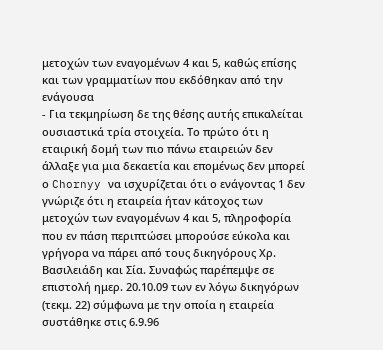μετοχών των εναγομένων 4 και 5, καθώς επίσης και των γραμματίων που εκδόθηκαν από την ενάγουσα
- Για τεκμηρίωση δε της θέσης αυτής επικαλείται ουσιαστικά τρία στοιχεία. Το πρώτο ότι η εταιρική δομή των πιο πάνω εταιρειών δεν άλλαξε για μια δεκαετία και επομένως δεν μπορεί ο Chornyy να ισχυρίζεται ότι ο ενάγοντας 1 δεν γνώριζε ότι η εταιρεία ήταν κάτοχος των μετοχών των εναγομένων 4 και 5, πληροφορία που εν πάση περιπτώσει μπορούσε εύκολα και γρήγορα να πάρει από τους δικηγόρους Χρ. Βασιλειάδη και Σία. Συναφώς παρέπεμψε σε επιστολή ημερ. 20.10.09 των εν λόγω δικηγόρων (τεκμ. 22) σύμφωνα με την οποία η εταιρεία συστάθηκε στις 6.9.96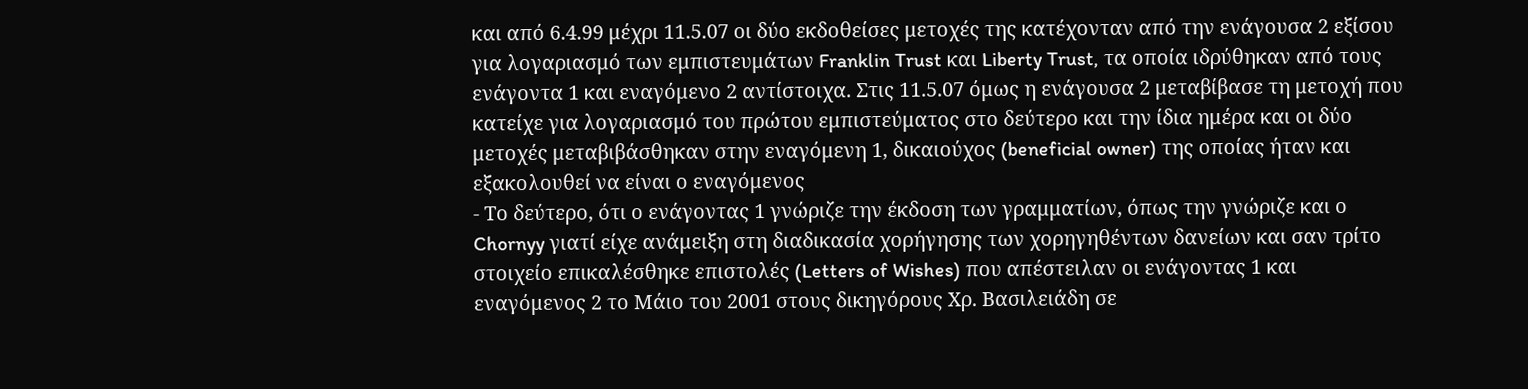και από 6.4.99 μέχρι 11.5.07 οι δύο εκδοθείσες μετοχές της κατέχονταν από την ενάγουσα 2 εξίσου για λογαριασμό των εμπιστευμάτων Franklin Trust και Liberty Trust, τα οποία ιδρύθηκαν από τους ενάγοντα 1 και εναγόμενο 2 αντίστοιχα. Στις 11.5.07 όμως η ενάγουσα 2 μεταβίβασε τη μετοχή που κατείχε για λογαριασμό του πρώτου εμπιστεύματος στο δεύτερο και την ίδια ημέρα και οι δύο μετοχές μεταβιβάσθηκαν στην εναγόμενη 1, δικαιούχος (beneficial owner) της οποίας ήταν και εξακολουθεί να είναι ο εναγόμενος
- Το δεύτερο, ότι ο ενάγοντας 1 γνώριζε την έκδοση των γραμματίων, όπως την γνώριζε και ο Chornyy γιατί είχε ανάμειξη στη διαδικασία χορήγησης των χορηγηθέντων δανείων και σαν τρίτο στοιχείο επικαλέσθηκε επιστολές (Letters of Wishes) που απέστειλαν οι ενάγοντας 1 και εναγόμενος 2 το Μάιο του 2001 στους δικηγόρους Χρ. Βασιλειάδη σε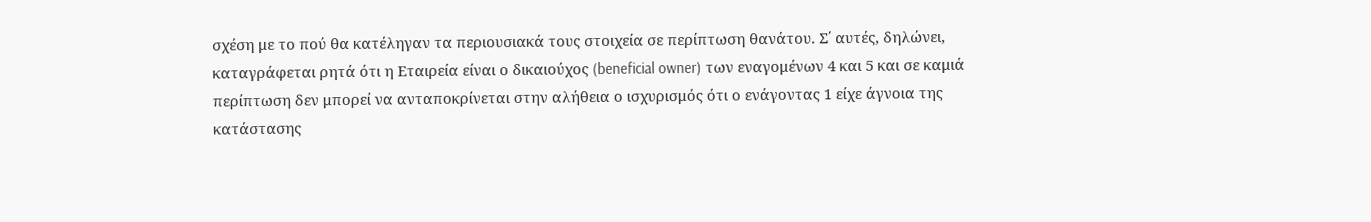σχέση με το πού θα κατέληγαν τα περιουσιακά τους στοιχεία σε περίπτωση θανάτου. Σ΄ αυτές, δηλώνει, καταγράφεται ρητά ότι η Εταιρεία είναι ο δικαιούχος (beneficial owner) των εναγομένων 4 και 5 και σε καμιά περίπτωση δεν μπορεί να ανταποκρίνεται στην αλήθεια ο ισχυρισμός ότι ο ενάγοντας 1 είχε άγνοια της κατάστασης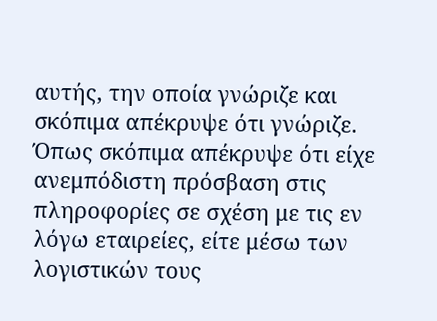αυτής, την οποία γνώριζε και σκόπιμα απέκρυψε ότι γνώριζε. Όπως σκόπιμα απέκρυψε ότι είχε ανεμπόδιστη πρόσβαση στις πληροφορίες σε σχέση με τις εν λόγω εταιρείες, είτε μέσω των λογιστικών τους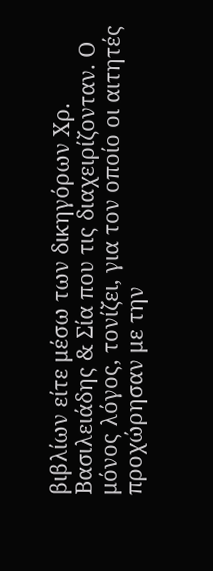βιβλίων είτε μέσω των δικηγόρων Χρ. Βασιλειάδης & Σία που τις διαχειρίζονταν. Ο μόνος λόγος, τονίζει, για τον οποίο οι αιτητές προχώρησαν με την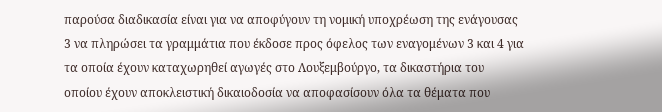παρούσα διαδικασία είναι για να αποφύγουν τη νομική υποχρέωση της ενάγουσας 3 να πληρώσει τα γραμμάτια που έκδοσε προς όφελος των εναγομένων 3 και 4 για τα οποία έχουν καταχωρηθεί αγωγές στο Λουξεμβούργο, τα δικαστήρια του οποίου έχουν αποκλειστική δικαιοδοσία να αποφασίσουν όλα τα θέματα που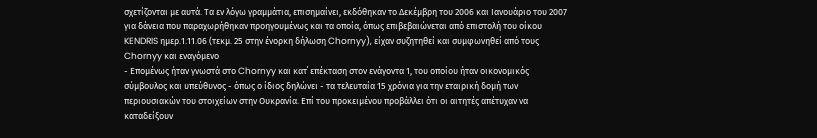σχετίζονται με αυτά. Τα εν λόγω γραμμάτια, επισημαίνει, εκδόθηκαν το Δεκέμβρη του 2006 και Ιανουάριο του 2007 για δάνεια που παραχωρήθηκαν προηγουμένως και τα οποία, όπως επιβεβαιώνεται από επιστολή του οίκου KENDRIS ημερ.1.11.06 (τεκμ. 25 στην ένορκη δήλωση Chornyy), είχαν συζητηθεί και συμφωνηθεί από τους Chornyy και εναγόμενο
- Επομένως ήταν γνωστά στο Chornyy και κατ΄ επέκταση στον ενάγοντα 1, του οποίου ήταν οικονομικός σύμβουλος και υπεύθυνος - όπως ο ίδιος δηλώνει - τα τελευταία 15 χρόνια για την εταιρική δομή των περιουσιακών του στοιχείων στην Ουκρανία. Επί του προκειμένου προβάλλει ότι οι αιτητές απέτυχαν να καταδείξουν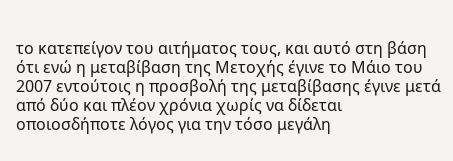το κατεπείγον του αιτήματος τους, και αυτό στη βάση ότι ενώ η μεταβίβαση της Μετοχής έγινε το Μάιο του 2007 εντούτοις η προσβολή της μεταβίβασης έγινε μετά από δύο και πλέον χρόνια χωρίς να δίδεται οποιοσδήποτε λόγος για την τόσο μεγάλη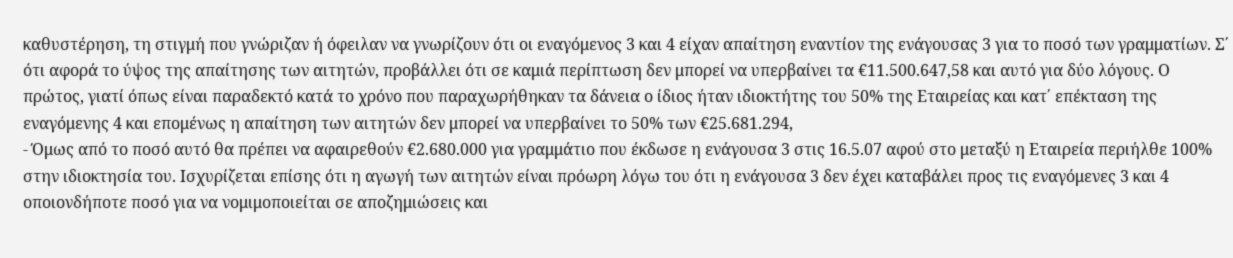καθυστέρηση, τη στιγμή που γνώριζαν ή όφειλαν να γνωρίζουν ότι οι εναγόμενος 3 και 4 είχαν απαίτηση εναντίον της ενάγουσας 3 για το ποσό των γραμματίων. Σ΄ ότι αφορά το ύψος της απαίτησης των αιτητών, προβάλλει ότι σε καμιά περίπτωση δεν μπορεί να υπερβαίνει τα €11.500.647,58 και αυτό για δύο λόγους. Ο πρώτος, γιατί όπως είναι παραδεκτό κατά το χρόνο που παραχωρήθηκαν τα δάνεια ο ίδιος ήταν ιδιοκτήτης του 50% της Εταιρείας και κατ΄ επέκταση της εναγόμενης 4 και επομένως η απαίτηση των αιτητών δεν μπορεί να υπερβαίνει το 50% των €25.681.294,
- Όμως από το ποσό αυτό θα πρέπει να αφαιρεθούν €2.680.000 για γραμμάτιο που έκδωσε η ενάγουσα 3 στις 16.5.07 αφού στο μεταξύ η Εταιρεία περιήλθε 100% στην ιδιοκτησία του. Ισχυρίζεται επίσης ότι η αγωγή των αιτητών είναι πρόωρη λόγω του ότι η ενάγουσα 3 δεν έχει καταβάλει προς τις εναγόμενες 3 και 4 οποιονδήποτε ποσό για να νομιμοποιείται σε αποζημιώσεις και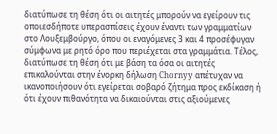διατύπωσε τη θέση ότι οι αιτητές μπορούν να εγείρουν τις οποιεσδήποτε υπερασπίσεις έχουν έναντι των γραμματίων στο Λουξεμβούργο, όπου οι εναγόμενες 3 και 4 προσέφυγαν σύμφωνα με ρητό όρο που περιέχεται στα γραμμάτια. Τέλος, διατύπωσε τη θέση ότι με βάση τα όσα οι αιτητές επικαλούνται στην ένορκη δήλωση Chornyy απέτυχαν να ικανοποιήσουν ότι εγείρεται σοβαρό ζήτημα προς εκδίκαση ή ότι έχουν πιθανότητα να δικαιούνται στις αξιούμενες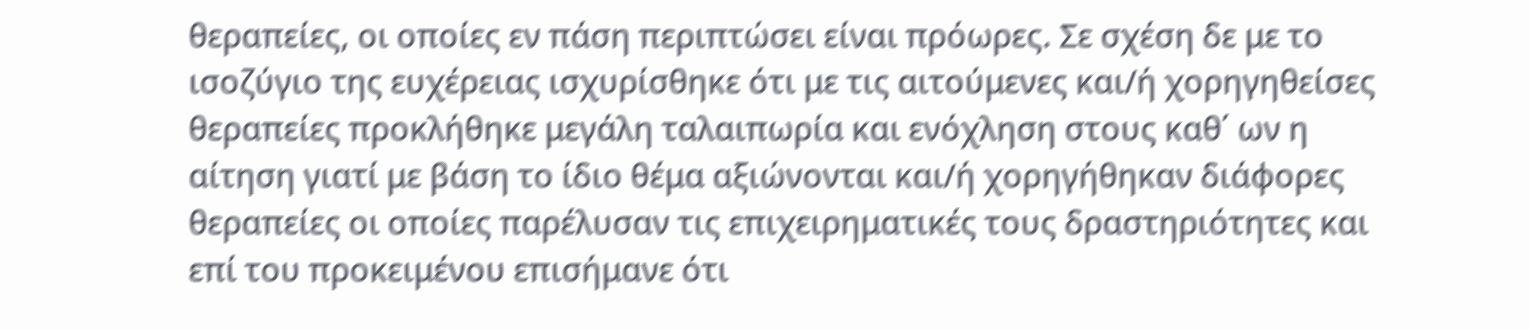θεραπείες, οι οποίες εν πάση περιπτώσει είναι πρόωρες. Σε σχέση δε με το ισοζύγιο της ευχέρειας ισχυρίσθηκε ότι με τις αιτούμενες και/ή χορηγηθείσες θεραπείες προκλήθηκε μεγάλη ταλαιπωρία και ενόχληση στους καθ΄ ων η αίτηση γιατί με βάση το ίδιο θέμα αξιώνονται και/ή χορηγήθηκαν διάφορες θεραπείες οι οποίες παρέλυσαν τις επιχειρηματικές τους δραστηριότητες και επί του προκειμένου επισήμανε ότι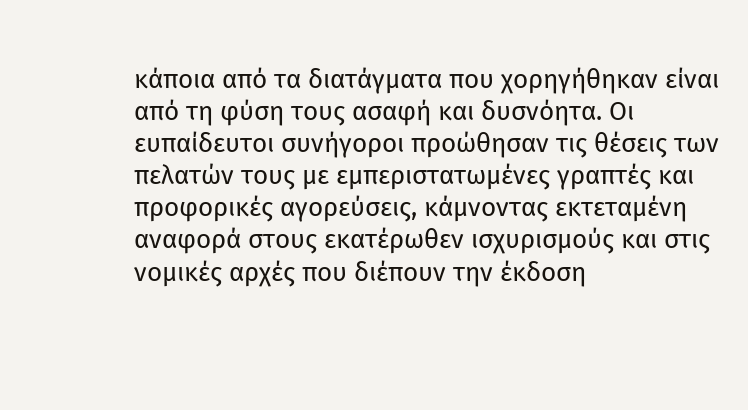κάποια από τα διατάγματα που χορηγήθηκαν είναι από τη φύση τους ασαφή και δυσνόητα. Οι ευπαίδευτοι συνήγοροι προώθησαν τις θέσεις των πελατών τους με εμπεριστατωμένες γραπτές και προφορικές αγορεύσεις, κάμνοντας εκτεταμένη αναφορά στους εκατέρωθεν ισχυρισμούς και στις νομικές αρχές που διέπουν την έκδοση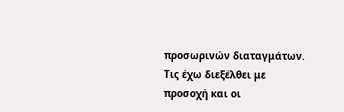προσωρινών διαταγμάτων. Τις έχω διεξέλθει με προσοχή και οι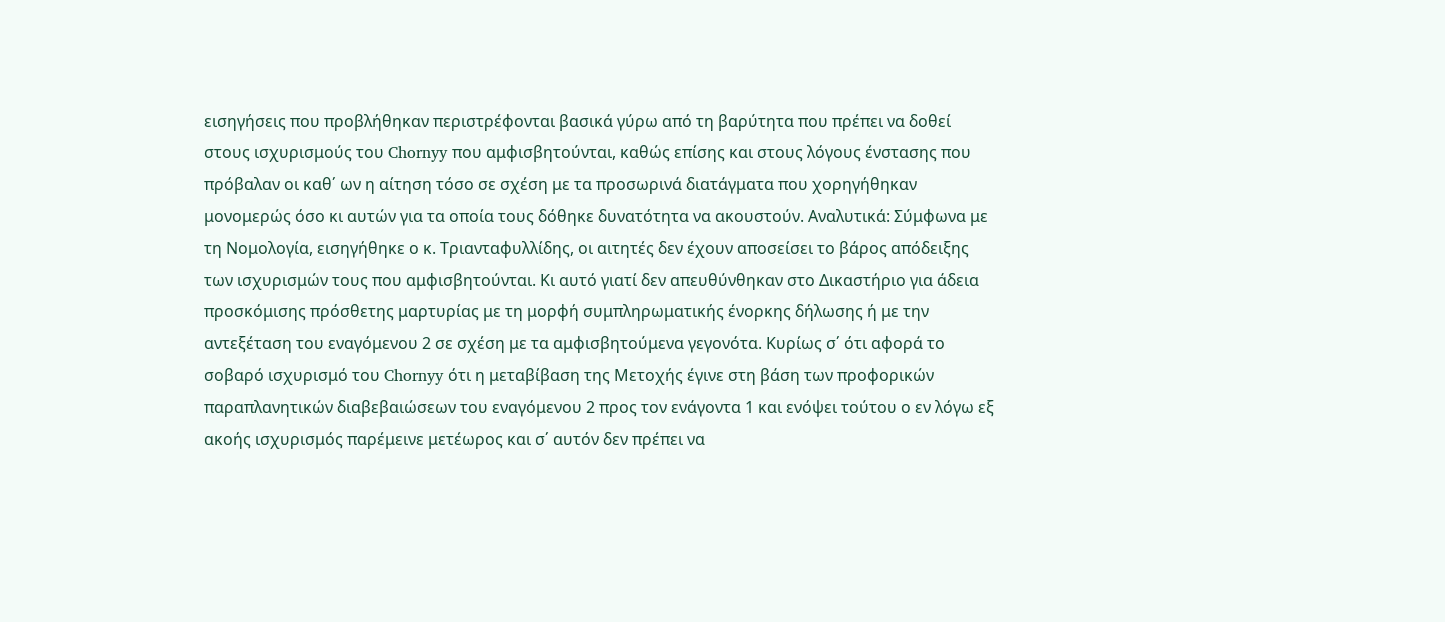εισηγήσεις που προβλήθηκαν περιστρέφονται βασικά γύρω από τη βαρύτητα που πρέπει να δοθεί στους ισχυρισμούς του Chornyy που αμφισβητούνται, καθώς επίσης και στους λόγους ένστασης που πρόβαλαν οι καθ΄ ων η αίτηση τόσο σε σχέση με τα προσωρινά διατάγματα που χορηγήθηκαν μονομερώς όσο κι αυτών για τα οποία τους δόθηκε δυνατότητα να ακουστούν. Αναλυτικά: Σύμφωνα με τη Νομολογία, εισηγήθηκε ο κ. Τριανταφυλλίδης, οι αιτητές δεν έχουν αποσείσει το βάρος απόδειξης των ισχυρισμών τους που αμφισβητούνται. Κι αυτό γιατί δεν απευθύνθηκαν στο Δικαστήριο για άδεια προσκόμισης πρόσθετης μαρτυρίας με τη μορφή συμπληρωματικής ένορκης δήλωσης ή με την αντεξέταση του εναγόμενου 2 σε σχέση με τα αμφισβητούμενα γεγονότα. Κυρίως σ΄ ότι αφορά το σοβαρό ισχυρισμό του Chornyy ότι η μεταβίβαση της Μετοχής έγινε στη βάση των προφορικών παραπλανητικών διαβεβαιώσεων του εναγόμενου 2 προς τον ενάγοντα 1 και ενόψει τούτου ο εν λόγω εξ ακοής ισχυρισμός παρέμεινε μετέωρος και σ΄ αυτόν δεν πρέπει να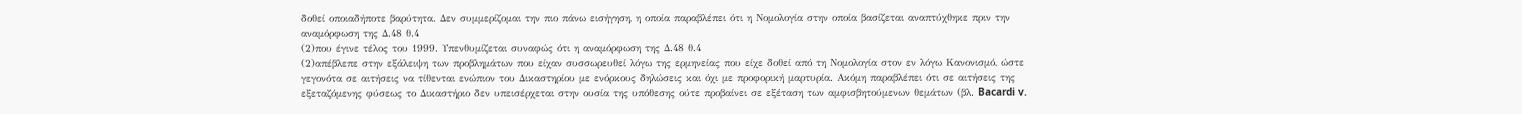δοθεί οποιαδήποτε βαρύτητα. Δεν συμμερίζομαι την πιο πάνω εισήγηση, η οποία παραβλέπει ότι η Νομολογία στην οποία βασίζεται αναπτύχθηκε πριν την αναμόρφωση της Δ.48 θ.4
(2)που έγινε τέλος του 1999. Υπενθυμίζεται συναφώς ότι η αναμόρφωση της Δ.48 θ.4
(2)απέβλεπε στην εξάλειψη των προβλημάτων που είχαν συσσωρευθεί λόγω της ερμηνείας που είχε δοθεί από τη Νομολογία στον εν λόγω Κανονισμό, ώστε γεγονότα σε αιτήσεις να τίθενται ενώπιον του Δικαστηρίου με ενόρκους δηλώσεις και όχι με προφορική μαρτυρία. Ακόμη παραβλέπει ότι σε αιτήσεις της εξεταζόμενης φύσεως το Δικαστήριο δεν υπεισέρχεται στην ουσία της υπόθεσης ούτε προβαίνει σε εξέταση των αμφισβητούμενων θεμάτων (βλ. Bacardi v.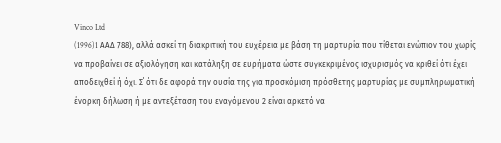Vinco Ltd
(1996)1 AAΔ 788), αλλά ασκεί τη διακριτική του ευχέρεια με βάση τη μαρτυρία που τίθεται ενώπιον του χωρίς να προβαίνει σε αξιολόγηση και κατάληξη σε ευρήματα ώστε συγκεκριμένος ισχυρισμός να κριθεί ότι έχει αποδειχθεί ή όχι. Σ΄ ότι δε αφορά την ουσία της για προσκόμιση πρόσθετης μαρτυρίας με συμπληρωματική ένορκη δήλωση ή με αντεξέταση του εναγόμενου 2 είναι αρκετό να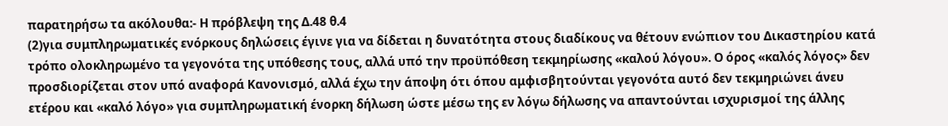παρατηρήσω τα ακόλουθα:- Η πρόβλεψη της Δ.48 θ.4
(2)για συμπληρωματικές ενόρκους δηλώσεις έγινε για να δίδεται η δυνατότητα στους διαδίκους να θέτουν ενώπιον του Δικαστηρίου κατά τρόπο ολοκληρωμένο τα γεγονότα της υπόθεσης τους, αλλά υπό την προϋπόθεση τεκμηρίωσης «καλού λόγου». Ο όρος «καλός λόγος» δεν προσδιορίζεται στον υπό αναφορά Κανονισμό, αλλά έχω την άποψη ότι όπου αμφισβητούνται γεγονότα αυτό δεν τεκμηριώνει άνευ ετέρου και «καλό λόγο» για συμπληρωματική ένορκη δήλωση ώστε μέσω της εν λόγω δήλωσης να απαντούνται ισχυρισμοί της άλλης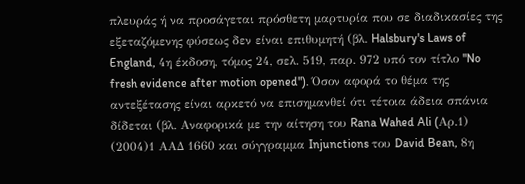πλευράς ή να προσάγεται πρόσθετη μαρτυρία που σε διαδικασίες της εξεταζόμενης φύσεως δεν είναι επιθυμητή (βλ. Halsbury's Laws of England, 4η έκδοση, τόμος 24, σελ. 519, παρ. 972 υπό τον τίτλο "No fresh evidence after motion opened"). Όσον αφορά το θέμα της αντεξέτασης είναι αρκετό να επισημανθεί ότι τέτοια άδεια σπάνια δίδεται (βλ. Αναφορικά με την αίτηση του Rana Wahed Ali (Aρ.1)
(2004)1 ΑΑΔ 1660 και σύγγραμμα Injunctions του David Bean, 8η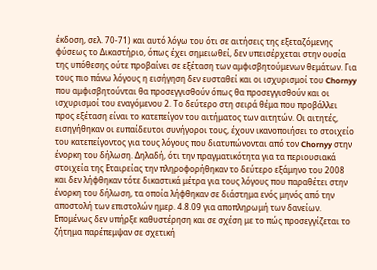έκδοση, σελ. 70-71) και αυτό λόγω του ότι σε αιτήσεις της εξεταζόμενης φύσεως το Δικαστήριο, όπως έχει σημειωθεί, δεν υπεισέρχεται στην ουσία της υπόθεσης ούτε προβαίνει σε εξέταση των αμφισβητούμενων θεμάτων. Για τους πιο πάνω λόγους η εισήγηση δεν ευσταθεί και οι ισχυρισμοί του Chornyy που αμφισβητούνται θα προσεγγισθούν όπως θα προσεγγισθούν και οι ισχυρισμοί του εναγόμενου 2. Το δεύτερο στη σειρά θέμα που προβάλλει προς εξέταση είναι το κατεπείγον του αιτήματος των αιτητών. Οι αιτητές, εισηγήθηκαν οι ευπαίδευτοι συνήγοροι τους, έχουν ικανοποιήσει το στοιχείο του κατεπείγοντος για τους λόγους που διατυπώνονται από τον Chornyy στην ένορκη του δήλωση. Δηλαδή, ότι την πραγματικότητα για τα περιουσιακά στοιχεία της Εταιρείας την πληροφορήθηκαν το δεύτερο εξάμηνο του 2008 και δεν λήφθηκαν τότε δικαστικά μέτρα για τους λόγους που παραθέτει στην ένορκη του δήλωση, τα οποία λήφθηκαν σε διάστημα ενός μηνός από την αποστολή των επιστολών ημερ. 4.8.09 για αποπληρωμή των δανείων. Επομένως δεν υπήρξε καθυστέρηση και σε σχέση με το πώς προσεγγίζεται το ζήτημα παρέπεμψαν σε σχετική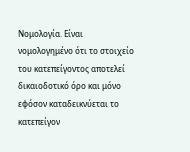Νομολογία. Είναι νομολογημένο ότι το στοιχείο του κατεπείγοντος αποτελεί δικαιοδοτικό όρο και μόνο εφόσον καταδεικνύεται το κατεπείγον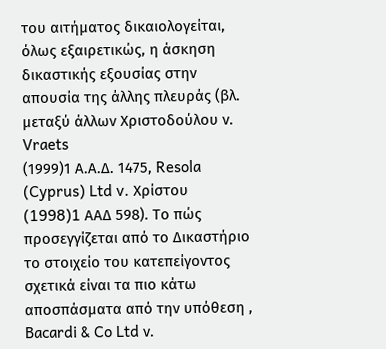του αιτήματος δικαιολογείται, όλως εξαιρετικώς, η άσκηση δικαστικής εξουσίας στην απουσία της άλλης πλευράς (βλ. μεταξύ άλλων Χριστοδούλου ν. Vraets
(1999)1 Α.Α.Δ. 1475, Resola (Cyprus) Ltd v. Χρίστου
(1998)1 AAΔ 598). Το πώς προσεγγίζεται από το Δικαστήριο το στοιχείο του κατεπείγοντος σχετικά είναι τα πιο κάτω αποσπάσματα από την υπόθεση , Bacardi & Co Ltd ν.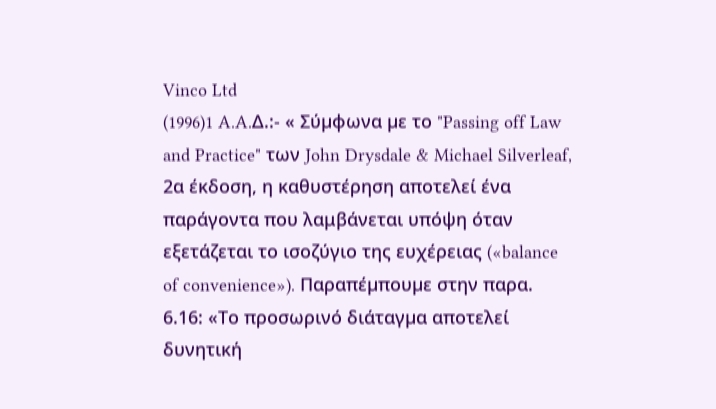Vinco Ltd
(1996)1 A.A.Δ.:- « Σύµφωνα µε το "Passing off Law and Practice" των John Drysdale & Michael Silverleaf, 2α έκδοση, η καθυστέρηση αποτελεί ένα παράγοντα που λαμβάνεται υπόψη όταν εξετάζεται το ισοζύγιο της ευχέρειας («balance of convenience»). Παραπέµπουµε στην παρα. 6.16: «Το προσωρινό διάταγµα αποτελεί δυνητική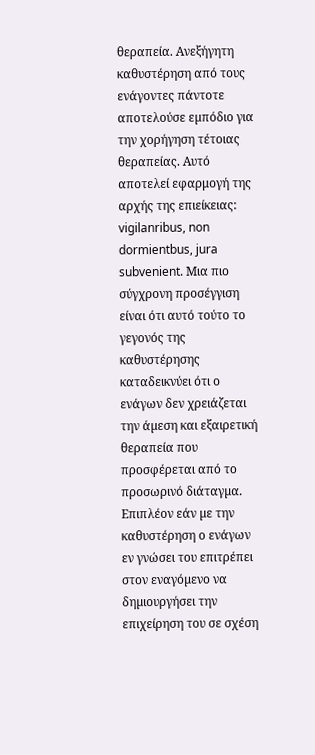θεραπεία. Ανεξήγητη καθυστέρηση από τους ενάγοντες πάντοτε αποτελούσε εµπόδιο για την χορήγηση τέτοιας θεραπείας. Αυτό αποτελεί εφαρμογή της αρχής της επιείκειας: vigilanribus, non dormientbus, jura subvenient. Μια πιο σύγχρονη προσέγγιση είναι ότι αυτό τούτο το γεγονός της καθυστέρησης καταδεικνύει ότι ο ενάγων δεν χρειάζεται την άµεση και εξαιρετική θεραπεία που προσφέρεται από το προσωρινό διάταγµα. Επιπλέον εάν µε την καθυστέρηση ο ενάγων εν γνώσει του επιτρέπει στον εναγόµενο να δηµιουργήσει την επιχείρηση του σε σχέση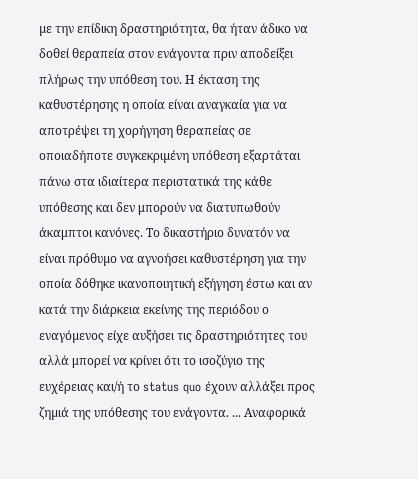µε την επίδικη δραστηριότητα, θα ήταν άδικο να δοθεί θεραπεία στον ενάγοντα πριν αποδείξει πλήρως την υπόθεση του. Η έκταση της καθυστέρησης η οποία είναι αναγκαία για να αποτρέψει τη χορήγηση θεραπείας σε οποιαδήποτε συγκεκριµένη υπόθεση εξαρτάται πάνω στα ιδιαίτερα περιστατικά της κάθε υπόθεσης και δεν μπορούν να διατυπωθούν άκαμπτοι κανόνες. Το δικαστήριο δυνατόν να είναι πρόθυµο να αγνοήσει καθυστέρηση για την οποία δόθηκε ικανοποιητική εξήγηση έστω και αν κατά την διάρκεια εκείνης της περιόδου ο εναγόµενος είχε αυξήσει τις δραστηριότητες του αλλά μπορεί να κρίνει ότι το ισοζύγιο της ευχέρειας και/ή το status quo έχουν αλλάξει προς ζηµιά της υπόθεσης του ενάγοντα. ... Aναφορικά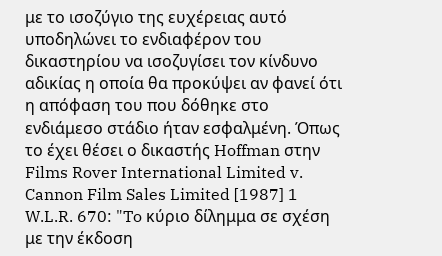με το ισοζύγιο της ευχέρειας αυτό υποδηλώνει το ενδιαφέρον του δικαστηρίου να ισοζυγίσει τον κίνδυνο αδικίας η οποία θα προκύψει αν φανεί ότι η απόφαση του που δόθηκε στο ενδιάμεσο στάδιο ήταν εσφαλμένη. Όπως το έχει θέσει ο δικαστής Hoffman στην Films Rover International Limited v. Cannon Film Sales Limited [1987] 1 W.L.R. 670: "To κύριο δίλημμα σε σχέση με την έκδοση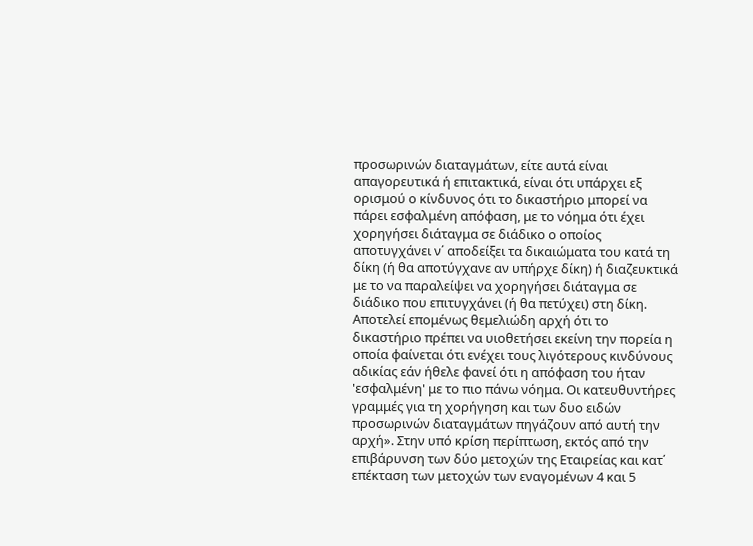προσωρινών διαταγμάτων, είτε αυτά είναι απαγορευτικά ή επιτακτικά, είναι ότι υπάρχει εξ ορισμού ο κίνδυνος ότι το δικαστήριο μπορεί να πάρει εσφαλμένη απόφαση, με το νόημα ότι έχει χορηγήσει διάταγμα σε διάδικο ο οποίος αποτυγχάνει ν΄ αποδείξει τα δικαιώματα του κατά τη δίκη (ή θα αποτύγχανε αν υπήρχε δίκη) ή διαζευκτικά με το να παραλείψει να χορηγήσει διάταγμα σε διάδικο που επιτυγχάνει (ή θα πετύχει) στη δίκη. Αποτελεί επομένως θεμελιώδη αρχή ότι το δικαστήριο πρέπει να υιοθετήσει εκείνη την πορεία η οποία φαίνεται ότι ενέχει τους λιγότερους κινδύνους αδικίας εάν ήθελε φανεί ότι η απόφαση του ήταν 'εσφαλμένη' με το πιο πάνω νόημα. Οι κατευθυντήρες γραμμές για τη χορήγηση και των δυο ειδών προσωρινών διαταγμάτων πηγάζουν από αυτή την αρχή». Στην υπό κρίση περίπτωση, εκτός από την επιβάρυνση των δύο μετοχών της Εταιρείας και κατ΄ επέκταση των μετοχών των εναγομένων 4 και 5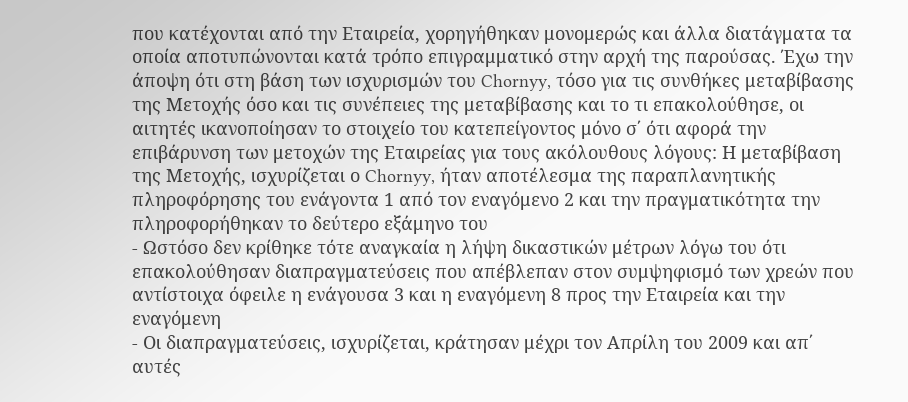που κατέχονται από την Εταιρεία, χορηγήθηκαν μονομερώς και άλλα διατάγματα τα οποία αποτυπώνονται κατά τρόπο επιγραμματικό στην αρχή της παρούσας. Έχω την άποψη ότι στη βάση των ισχυρισμών του Chornyy, τόσο για τις συνθήκες μεταβίβασης της Μετοχής όσο και τις συνέπειες της μεταβίβασης και το τι επακολούθησε, οι αιτητές ικανοποίησαν το στοιχείο του κατεπείγοντος μόνο σ΄ ότι αφορά την επιβάρυνση των μετοχών της Εταιρείας για τους ακόλουθους λόγους: Η μεταβίβαση της Μετοχής, ισχυρίζεται ο Chornyy, ήταν αποτέλεσμα της παραπλανητικής πληροφόρησης του ενάγοντα 1 από τον εναγόμενο 2 και την πραγματικότητα την πληροφορήθηκαν το δεύτερο εξάμηνο του
- Ωστόσο δεν κρίθηκε τότε αναγκαία η λήψη δικαστικών μέτρων λόγω του ότι επακολούθησαν διαπραγματεύσεις που απέβλεπαν στον συμψηφισμό των χρεών που αντίστοιχα όφειλε η ενάγουσα 3 και η εναγόμενη 8 προς την Εταιρεία και την εναγόμενη
- Οι διαπραγματεύσεις, ισχυρίζεται, κράτησαν μέχρι τον Απρίλη του 2009 και απ΄ αυτές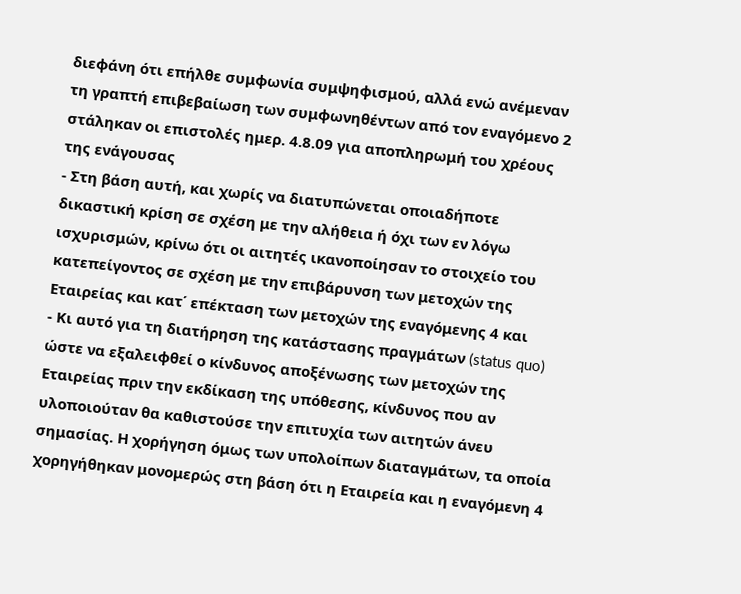διεφάνη ότι επήλθε συμφωνία συμψηφισμού, αλλά ενώ ανέμεναν τη γραπτή επιβεβαίωση των συμφωνηθέντων από τον εναγόμενο 2 στάληκαν οι επιστολές ημερ. 4.8.09 για αποπληρωμή του χρέους της ενάγουσας
- Στη βάση αυτή, και χωρίς να διατυπώνεται οποιαδήποτε δικαστική κρίση σε σχέση με την αλήθεια ή όχι των εν λόγω ισχυρισμών, κρίνω ότι οι αιτητές ικανοποίησαν το στοιχείο του κατεπείγοντος σε σχέση με την επιβάρυνση των μετοχών της Εταιρείας και κατ΄ επέκταση των μετοχών της εναγόμενης 4 και
- Κι αυτό για τη διατήρηση της κατάστασης πραγμάτων (status quo) ώστε να εξαλειφθεί ο κίνδυνος αποξένωσης των μετοχών της Εταιρείας πριν την εκδίκαση της υπόθεσης, κίνδυνος που αν υλοποιούταν θα καθιστούσε την επιτυχία των αιτητών άνευ σημασίας. Η χορήγηση όμως των υπολοίπων διαταγμάτων, τα οποία χορηγήθηκαν μονομερώς στη βάση ότι η Εταιρεία και η εναγόμενη 4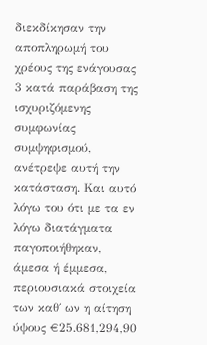διεκδίκησαν την αποπληρωμή του χρέους της ενάγουσας 3 κατά παράβαση της ισχυριζόμενης συμφωνίας συμψηφισμού, ανέτρεψε αυτή την κατάσταση. Και αυτό λόγω του ότι με τα εν λόγω διατάγματα παγοποιήθηκαν, άμεσα ή έμμεσα, περιουσιακά στοιχεία των καθ΄ ων η αίτηση ύψους €25.681,294,90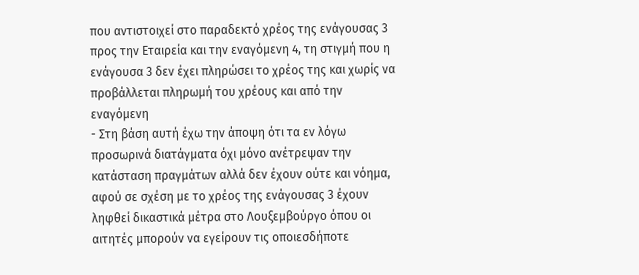που αντιστοιχεί στο παραδεκτό χρέος της ενάγουσας 3 προς την Εταιρεία και την εναγόμενη 4, τη στιγμή που η ενάγουσα 3 δεν έχει πληρώσει το χρέος της και χωρίς να προβάλλεται πληρωμή του χρέους και από την εναγόμενη
- Στη βάση αυτή έχω την άποψη ότι τα εν λόγω προσωρινά διατάγματα όχι μόνο ανέτρεψαν την κατάσταση πραγμάτων αλλά δεν έχουν ούτε και νόημα, αφού σε σχέση με το χρέος της ενάγουσας 3 έχουν ληφθεί δικαστικά μέτρα στο Λουξεμβούργο όπου οι αιτητές μπορούν να εγείρουν τις οποιεσδήποτε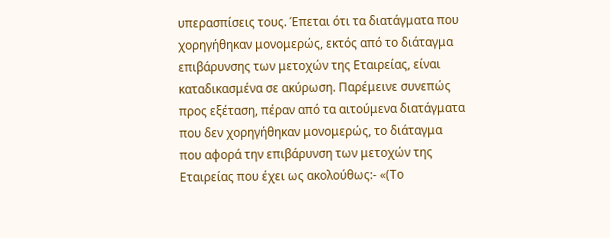υπερασπίσεις τους. Έπεται ότι τα διατάγματα που χορηγήθηκαν μονομερώς, εκτός από το διάταγμα επιβάρυνσης των μετοχών της Εταιρείας, είναι καταδικασμένα σε ακύρωση. Παρέμεινε συνεπώς προς εξέταση, πέραν από τα αιτούμενα διατάγματα που δεν χορηγήθηκαν μονομερώς, το διάταγμα που αφορά την επιβάρυνση των μετοχών της Εταιρείας που έχει ως ακολούθως:- «(Το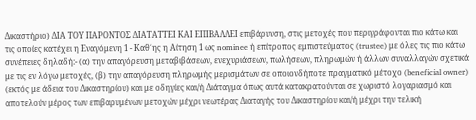Δικαστήριο) ΔΙΑ ΤΟΥ ΠΑΡΟΝΤΟΣ ΔΙΑΤΑΤΤΕΙ ΚΑΙ ΕΠΙΒΑΛΛΕΙ επιβάρυνση, στις μετοχές που περιγράφονται πιο κάτω και τις οποίες κατέχει η Εναγόμενη 1 - Καθ΄ης η Αίτηση 1 ως nominee ή επίτροπος εμπιστεύματος (trustee) με όλες τις πιο κάτω συνέπειες δηλαδή:- (α) την απαγόρευση μεταβιβάσεων, ενεχυριάσεων, πωλήσεων, πληρωμών ή άλλων συναλλαγών σχετικά με τις εν λόγω μετοχές, (β) την απαγόρευση πληρωμής μερισμάτων σε οποιονδήποτε πραγματικό μέτοχο (beneficial owner) (εκτός με άδεια του Δικαστηρίου) και με οδηγίες και/ή Διάταγμα όπως αυτά κατακρατούνται σε χωριστό λογαριασμό και αποτελούν μέρος των επιβαρυμένων μετοχών μέχρι νεωτέρας Διαταγής του Δικαστηρίου και/ή μέχρι την τελική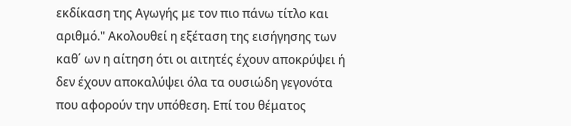εκδίκαση της Αγωγής με τον πιο πάνω τίτλο και αριθμό." Aκολουθεί η εξέταση της εισήγησης των καθ΄ ων η αίτηση ότι οι αιτητές έχουν αποκρύψει ή δεν έχουν αποκαλύψει όλα τα ουσιώδη γεγονότα που αφορούν την υπόθεση. Επί του θέματος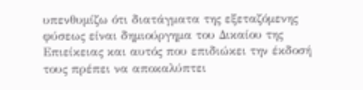υπενθυμίζω ότι διατάγματα της εξεταζόμενης φύσεως είναι δημιούργημα του Δικαίου της Επιείκειας και αυτός που επιδιώκει την έκδοσή τους πρέπει να αποκαλύπτει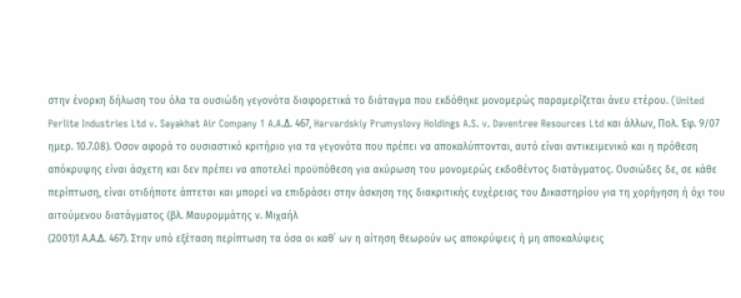στην ένορκη δήλωση του όλα τα ουσιώδη γεγονότα διαφορετικά το διάταγμα που εκδόθηκε μονομερώς παραμερίζεται άνευ ετέρου. (United Perlite Industries Ltd v. Sayakhat Air Company 1 A.A.Δ. 467, Harvardskiy Prumyslovy Holdings A.S. v. Daventree Resources Ltd και άλλων, Πολ. Έφ. 9/07 ημερ. 10.7.08). Όσον αφορά το ουσιαστικό κριτήριο για τα γεγονότα που πρέπει να αποκαλύπτονται, αυτό είναι αντικειμενικό και η πρόθεση απόκρυψης είναι άσχετη και δεν πρέπει να αποτελεί προϋπόθεση για ακύρωση του μονομερώς εκδοθέντος διατάγματος. Ουσιώδες δε, σε κάθε περίπτωση, είναι οτιδήποτε άπτεται και μπορεί να επιδράσει στην άσκηση της διακριτικής ευχέρειας του Δικαστηρίου για τη χορήγηση ή όχι του αιτούμενου διατάγματος (βλ. Μαυρομμάτης ν. Μιχαήλ
(2001)1 Α.Α.Δ. 467). Στην υπό εξέταση περίπτωση τα όσα οι καθ΄ ων η αίτηση θεωρούν ως αποκρύψεις ή μη αποκαλύψεις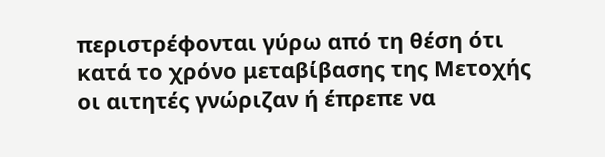περιστρέφονται γύρω από τη θέση ότι κατά το χρόνο μεταβίβασης της Μετοχής οι αιτητές γνώριζαν ή έπρεπε να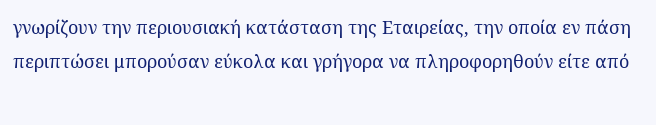γνωρίζουν την περιουσιακή κατάσταση της Εταιρείας, την οποία εν πάση περιπτώσει μπορούσαν εύκολα και γρήγορα να πληροφορηθούν είτε από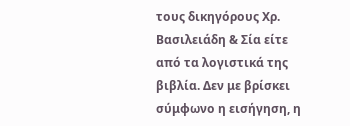τους δικηγόρους Χρ. Βασιλειάδη & Σία είτε από τα λογιστικά της βιβλία. Δεν με βρίσκει σύμφωνο η εισήγηση, η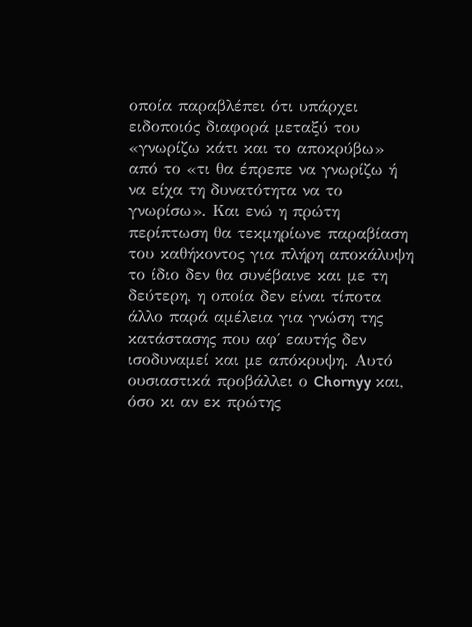οποία παραβλέπει ότι υπάρχει ειδοποιός διαφορά μεταξύ του «γνωρίζω κάτι και το αποκρύβω» από το «τι θα έπρεπε να γνωρίζω ή να είχα τη δυνατότητα να το γνωρίσω». Και ενώ η πρώτη περίπτωση θα τεκμηρίωνε παραβίαση του καθήκοντος για πλήρη αποκάλυψη το ίδιο δεν θα συνέβαινε και με τη δεύτερη, η οποία δεν είναι τίποτα άλλο παρά αμέλεια για γνώση της κατάστασης που αφ΄ εαυτής δεν ισοδυναμεί και με απόκρυψη. Αυτό ουσιαστικά προβάλλει ο Chornyy και, όσο κι αν εκ πρώτης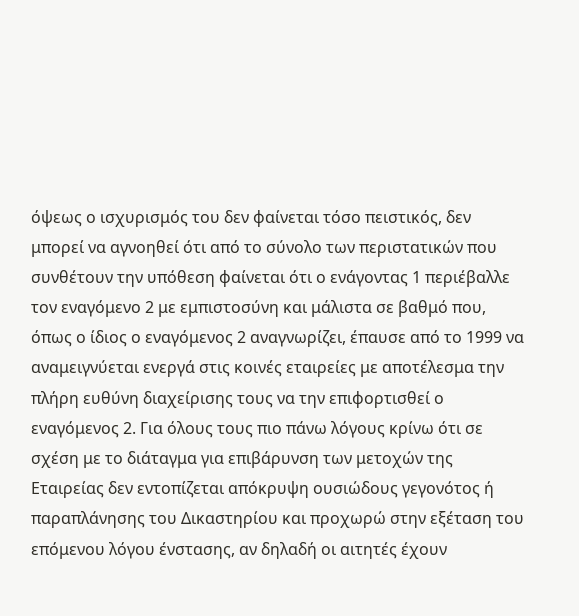όψεως ο ισχυρισμός του δεν φαίνεται τόσο πειστικός, δεν μπορεί να αγνοηθεί ότι από το σύνολο των περιστατικών που συνθέτουν την υπόθεση φαίνεται ότι ο ενάγοντας 1 περιέβαλλε τον εναγόμενο 2 με εμπιστοσύνη και μάλιστα σε βαθμό που, όπως ο ίδιος ο εναγόμενος 2 αναγνωρίζει, έπαυσε από το 1999 να αναμειγνύεται ενεργά στις κοινές εταιρείες με αποτέλεσμα την πλήρη ευθύνη διαχείρισης τους να την επιφορτισθεί ο εναγόμενος 2. Για όλους τους πιο πάνω λόγους κρίνω ότι σε σχέση με το διάταγμα για επιβάρυνση των μετοχών της Εταιρείας δεν εντοπίζεται απόκρυψη ουσιώδους γεγονότος ή παραπλάνησης του Δικαστηρίου και προχωρώ στην εξέταση του επόμενου λόγου ένστασης, αν δηλαδή οι αιτητές έχουν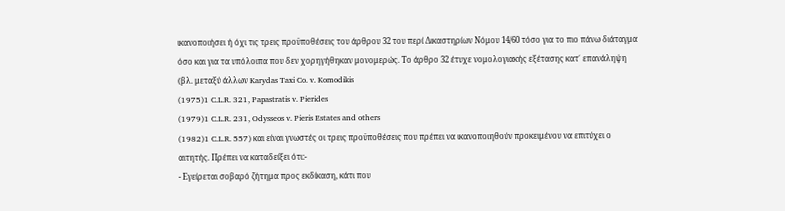ικανοποιήσει ή όχι τις τρεις προϋποθέσεις του άρθρου 32 του περί Δικαστηρίων Νόμου 14/60 τόσο για το πιο πάνω διάταγμα όσο και για τα υπόλοιπα που δεν χορηγήθηκαν μονομερώς. Το άρθρο 32 έτυχε νομολογιακής εξέτασης κατ΄ επανάληψη (βλ. μεταξύ άλλων Karydas Taxi Co. v. Komodikis
(1975)1 C.L.R. 321, Papastratis v. Pierides
(1979)1 C.L.R. 231, Odysseos v. Pieris Estates and others
(1982)1 C.L.R. 557) και είναι γνωστές οι τρεις προϋποθέσεις που πρέπει να ικανοποιηθούν προκειμένου να επιτύχει ο αιτητής. Πρέπει να καταδείξει ότι:-
- Εγείρεται σοβαρό ζήτημα προς εκδίκαση, κάτι που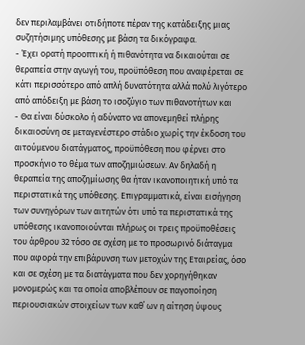δεν περιλαμβάνει οτιδήποτε πέραν της κατάδειξης μιας συζητήσιμης υπόθεσης με βάση τα δικόγραφα.
- Έχει ορατή προοπτική ή πιθανότητα να δικαιούται σε θεραπεία στην αγωγή του, προϋπόθεση που αναφέρεται σε κάτι περισσότερο από απλή δυνατότητα αλλά πολύ λιγότερο από απόδειξη με βάση το ισοζύγιο των πιθανοτήτων και
- Θα είναι δύσκολο ή αδύνατο να απονεμηθεί πλήρης δικαιοσύνη σε μεταγενέστερο στάδιο χωρίς την έκδοση του αιτούμενου διατάγματος, προϋπόθεση που φέρνει στο προσκήνιο το θέμα των αποζημιώσεων. Αν δηλαδή η θεραπεία της αποζημίωσης θα ήταν ικανοποιητική υπό τα περιστατικά της υπόθεσης. Επιγραμματικά, είναι εισήγηση των συνηγόρων των αιτητών ότι υπό τα περιστατικά της υπόθεσης ικανοποιούνται πλήρως οι τρεις προϋποθέσεις του άρθρου 32 τόσο σε σχέση με το προσωρινό διάταγμα που αφορά την επιβάρυνση των μετοχών της Εταιρείας, όσο και σε σχέση με τα διατάγματα που δεν χορηγήθηκαν μονομερώς και τα οποία αποβλέπουν σε παγοποίηση περιουσιακών στοιχείων των καθ΄ ων η αίτηση ύψους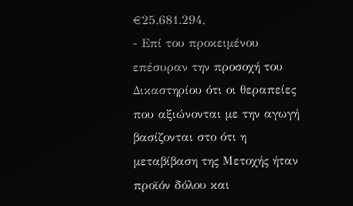€25.681.294,
- Επί του προκειμένου επέσυραν την προσοχή του Δικαστηρίου ότι οι θεραπείες που αξιώνονται με την αγωγή βασίζονται στο ότι η μεταβίβαση της Μετοχής ήταν προϊόν δόλου και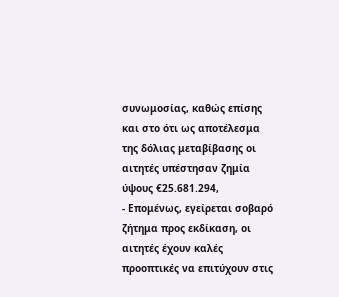συνωμοσίας, καθώς επίσης και στο ότι ως αποτέλεσμα της δόλιας μεταβίβασης οι αιτητές υπέστησαν ζημία ύψους €25.681.294,
- Επομένως, εγείρεται σοβαρό ζήτημα προς εκδίκαση, οι αιτητές έχουν καλές προοπτικές να επιτύχουν στις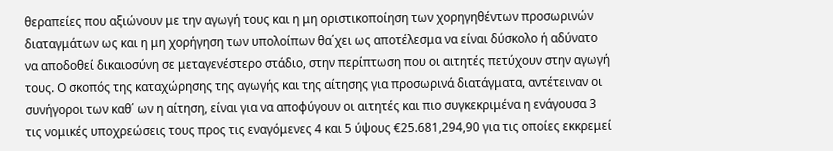θεραπείες που αξιώνουν με την αγωγή τους και η μη οριστικοποίηση των χορηγηθέντων προσωρινών διαταγμάτων ως και η μη χορήγηση των υπολοίπων θα΄χει ως αποτέλεσμα να είναι δύσκολο ή αδύνατο να αποδοθεί δικαιοσύνη σε μεταγενέστερο στάδιο, στην περίπτωση που οι αιτητές πετύχουν στην αγωγή τους. Ο σκοπός της καταχώρησης της αγωγής και της αίτησης για προσωρινά διατάγματα, αντέτειναν οι συνήγοροι των καθ΄ ων η αίτηση, είναι για να αποφύγουν οι αιτητές και πιο συγκεκριμένα η ενάγουσα 3 τις νομικές υποχρεώσεις τους προς τις εναγόμενες 4 και 5 ύψους €25.681,294,90 για τις οποίες εκκρεμεί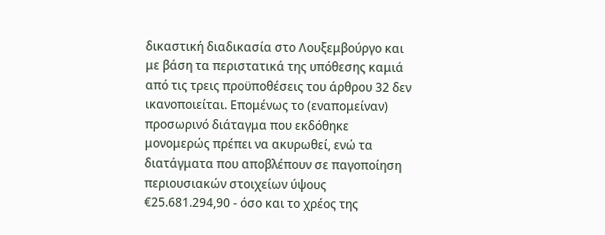δικαστική διαδικασία στο Λουξεμβούργο και με βάση τα περιστατικά της υπόθεσης καμιά από τις τρεις προϋποθέσεις του άρθρου 32 δεν ικανοποιείται. Επομένως το (εναπομείναν) προσωρινό διάταγμα που εκδόθηκε μονομερώς πρέπει να ακυρωθεί, ενώ τα διατάγματα που αποβλέπουν σε παγοποίηση περιουσιακών στοιχείων ύψους €25.681.294,90 - όσο και το χρέος της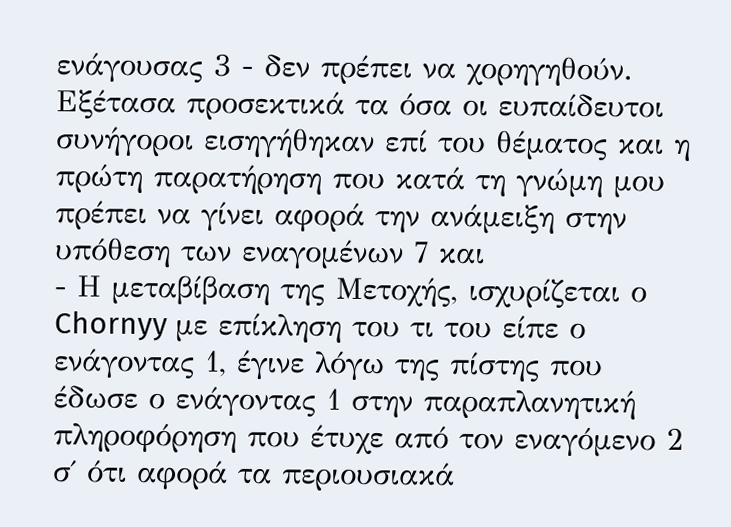ενάγουσας 3 - δεν πρέπει να χορηγηθούν. Εξέτασα προσεκτικά τα όσα οι ευπαίδευτοι συνήγοροι εισηγήθηκαν επί του θέματος και η πρώτη παρατήρηση που κατά τη γνώμη μου πρέπει να γίνει αφορά την ανάμειξη στην υπόθεση των εναγομένων 7 και
- Η μεταβίβαση της Μετοχής, ισχυρίζεται ο Chornyy με επίκληση του τι του είπε ο ενάγοντας 1, έγινε λόγω της πίστης που έδωσε ο ενάγοντας 1 στην παραπλανητική πληροφόρηση που έτυχε από τον εναγόμενο 2 σ΄ ότι αφορά τα περιουσιακά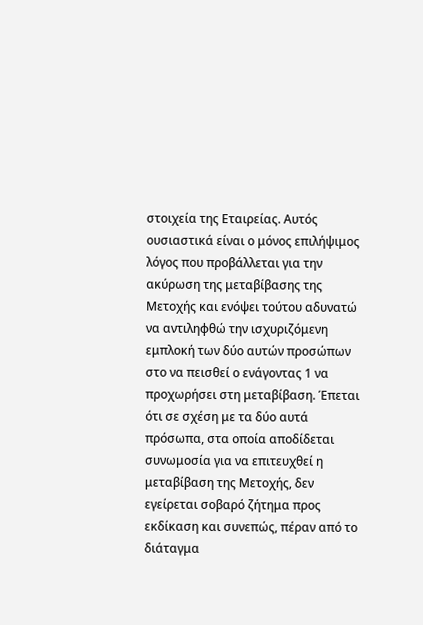στοιχεία της Εταιρείας. Αυτός ουσιαστικά είναι ο μόνος επιλήψιμος λόγος που προβάλλεται για την ακύρωση της μεταβίβασης της Μετοχής και ενόψει τούτου αδυνατώ να αντιληφθώ την ισχυριζόμενη εμπλοκή των δύο αυτών προσώπων στο να πεισθεί ο ενάγοντας 1 να προχωρήσει στη μεταβίβαση. Έπεται ότι σε σχέση με τα δύο αυτά πρόσωπα, στα οποία αποδίδεται συνωμοσία για να επιτευχθεί η μεταβίβαση της Μετοχής, δεν εγείρεται σοβαρό ζήτημα προς εκδίκαση και συνεπώς, πέραν από το διάταγμα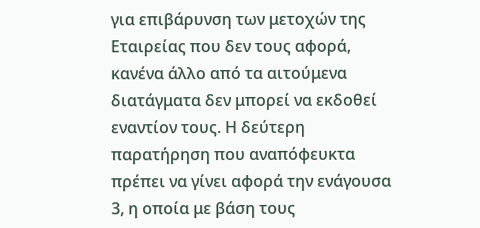για επιβάρυνση των μετοχών της Εταιρείας που δεν τους αφορά, κανένα άλλο από τα αιτούμενα διατάγματα δεν μπορεί να εκδοθεί εναντίον τους. Η δεύτερη παρατήρηση που αναπόφευκτα πρέπει να γίνει αφορά την ενάγουσα 3, η οποία με βάση τους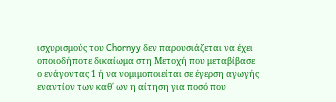ισχυρισμούς του Chornyy δεν παρουσιάζεται να έχει οποιοδήποτε δικαίωμα στη Μετοχή που μεταβίβασε ο ενάγοντας 1 ή να νομιμοποιείται σε έγερση αγωγής εναντίον των καθ΄ ων η αίτηση για ποσό που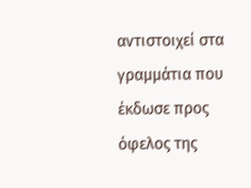αντιστοιχεί στα γραμμάτια που έκδωσε προς όφελος της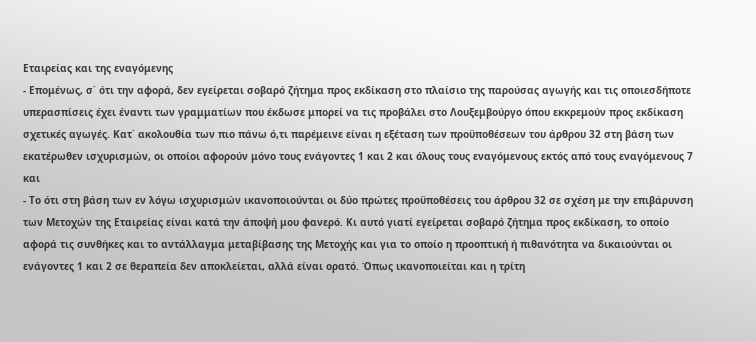Εταιρείας και της εναγόμενης
- Επομένως, σ΄ ότι την αφορά, δεν εγείρεται σοβαρό ζήτημα προς εκδίκαση στο πλαίσιο της παρούσας αγωγής και τις οποιεσδήποτε υπερασπίσεις έχει έναντι των γραμματίων που έκδωσε μπορεί να τις προβάλει στο Λουξεμβούργο όπου εκκρεμούν προς εκδίκαση σχετικές αγωγές. Κατ΄ ακολουθία των πιο πάνω ό,τι παρέμεινε είναι η εξέταση των προϋποθέσεων του άρθρου 32 στη βάση των εκατέρωθεν ισχυρισμών, οι οποίοι αφορούν μόνο τους ενάγοντες 1 και 2 και όλους τους εναγόμενους εκτός από τους εναγόμενους 7 και
- Το ότι στη βάση των εν λόγω ισχυρισμών ικανοποιούνται οι δύο πρώτες προϋποθέσεις του άρθρου 32 σε σχέση με την επιβάρυνση των Μετοχών της Εταιρείας είναι κατά την άποψή μου φανερό. Κι αυτό γιατί εγείρεται σοβαρό ζήτημα προς εκδίκαση, το οποίο αφορά τις συνθήκες και το αντάλλαγμα μεταβίβασης της Μετοχής και για το οποίο η προοπτική ή πιθανότητα να δικαιούνται οι ενάγοντες 1 και 2 σε θεραπεία δεν αποκλείεται, αλλά είναι ορατό. Όπως ικανοποιείται και η τρίτη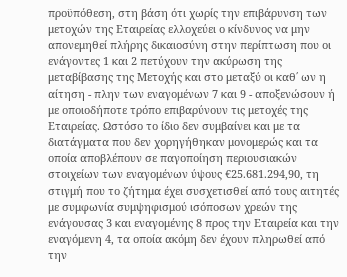προϋπόθεση, στη βάση ότι χωρίς την επιβάρυνση των μετοχών της Εταιρείας ελλοχεύει ο κίνδυνος να μην απονεμηθεί πλήρης δικαιοσύνη στην περίπτωση που οι ενάγοντες 1 και 2 πετύχουν την ακύρωση της μεταβίβασης της Μετοχής και στο μεταξύ οι καθ΄ ων η αίτηση - πλην των εναγομένων 7 και 9 - αποξενώσουν ή με οποιοδήποτε τρόπο επιβαρύνουν τις μετοχές της Εταιρείας. Ωστόσο το ίδιο δεν συμβαίνει και με τα διατάγματα που δεν χορηγήθηκαν μονομερώς και τα οποία αποβλέπουν σε παγοποίηση περιουσιακών στοιχείων των εναγομένων ύψους €25.681.294,90, τη στιγμή που το ζήτημα έχει συσχετισθεί από τους αιτητές με συμφωνία συμψηφισμού ισόποσων χρεών της ενάγουσας 3 και εναγομένης 8 προς την Εταιρεία και την εναγόμενη 4, τα οποία ακόμη δεν έχουν πληρωθεί από την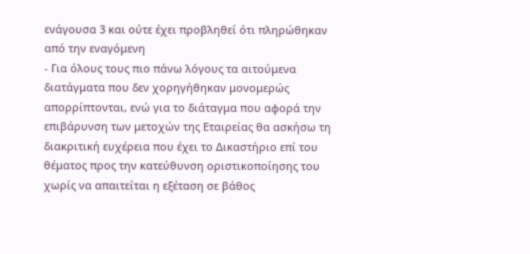ενάγουσα 3 και ούτε έχει προβληθεί ότι πληρώθηκαν από την εναγόμενη
- Για όλους τους πιο πάνω λόγους τα αιτούμενα διατάγματα που δεν χορηγήθηκαν μονομερώς απορρίπτονται, ενώ για το διάταγμα που αφορά την επιβάρυνση των μετοχών της Εταιρείας θα ασκήσω τη διακριτική ευχέρεια που έχει το Δικαστήριο επί του θέματος προς την κατεύθυνση οριστικοποίησης του χωρίς να απαιτείται η εξέταση σε βάθος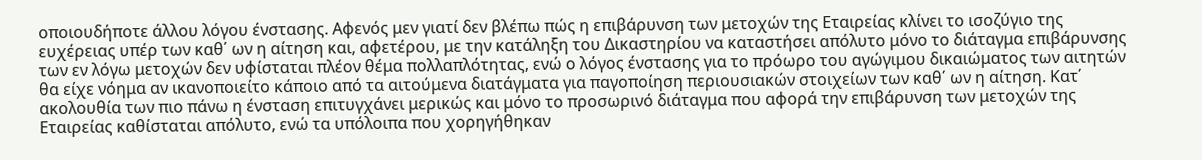οποιουδήποτε άλλου λόγου ένστασης. Αφενός μεν γιατί δεν βλέπω πώς η επιβάρυνση των μετοχών της Εταιρείας κλίνει το ισοζύγιο της ευχέρειας υπέρ των καθ΄ ων η αίτηση και, αφετέρου, με την κατάληξη του Δικαστηρίου να καταστήσει απόλυτο μόνο το διάταγμα επιβάρυνσης των εν λόγω μετοχών δεν υφίσταται πλέον θέμα πολλαπλότητας, ενώ ο λόγος ένστασης για το πρόωρο του αγώγιμου δικαιώματος των αιτητών θα είχε νόημα αν ικανοποιείτο κάποιο από τα αιτούμενα διατάγματα για παγοποίηση περιουσιακών στοιχείων των καθ΄ ων η αίτηση. Κατ΄ ακολουθία των πιο πάνω η ένσταση επιτυγχάνει μερικώς και μόνο το προσωρινό διάταγμα που αφορά την επιβάρυνση των μετοχών της Εταιρείας καθίσταται απόλυτο, ενώ τα υπόλοιπα που χορηγήθηκαν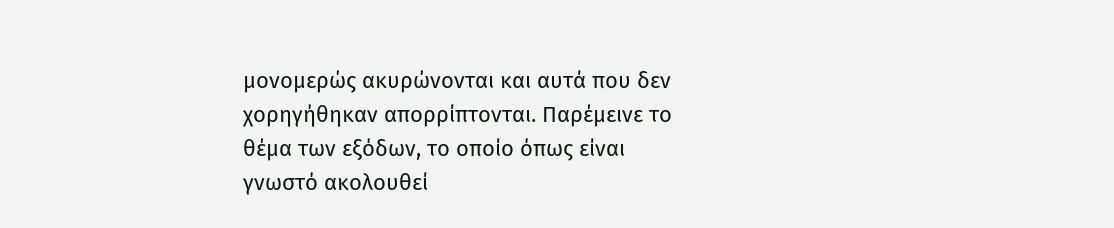μονομερώς ακυρώνονται και αυτά που δεν χορηγήθηκαν απορρίπτονται. Παρέμεινε το θέμα των εξόδων, το οποίο όπως είναι γνωστό ακολουθεί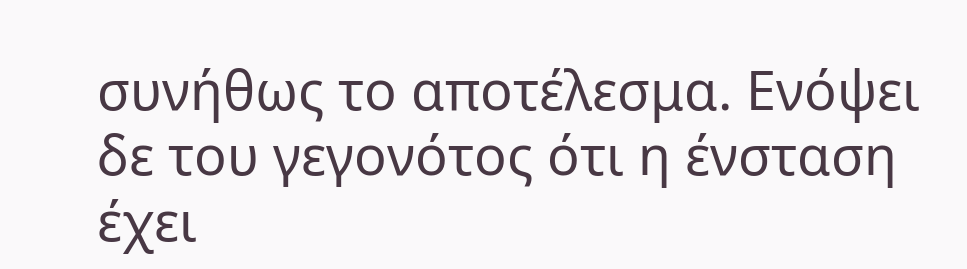συνήθως το αποτέλεσμα. Ενόψει δε του γεγονότος ότι η ένσταση έχει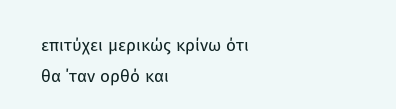επιτύχει μερικώς κρίνω ότι θα ΄ταν ορθό και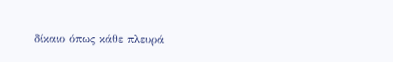δίκαιο όπως κάθε πλευρά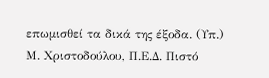επωμισθεί τα δικά της έξοδα. (Υπ.) Μ. Χριστοδούλου, Π.Ε.Δ. Πιστό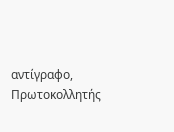αντίγραφο, Πρωτοκολλητής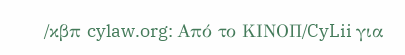/κβπ cylaw.org: Από το ΚΙΝOΠ/CyLii για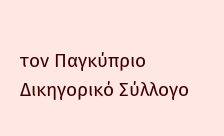τον Παγκύπριο Δικηγορικό Σύλλογο